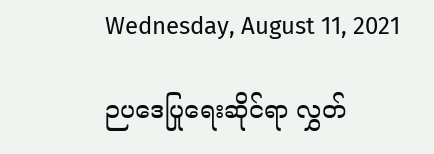Wednesday, August 11, 2021

ဉပဒေပြုရေးဆိုင်ရာ လွှတ်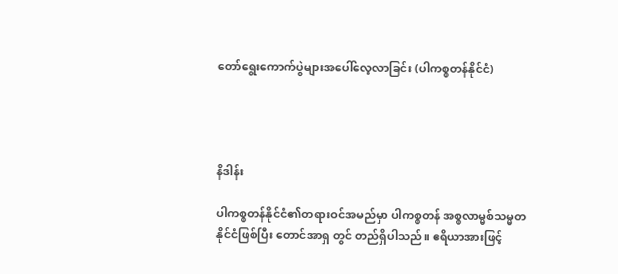တော်ရွေးကောက်ပွဲများအပေါ်လေ့လာခြင်း (ပါကစ္စတန်နိုင်ငံ)




နိဒါန်း

ပါကစ္စတန်နိုင်ငံ၏တရားဝင်အမည်မှာ ပါကစ္စတန် အစ္စလာမ္မစ်သမ္မတနိုင်ငံဖြစ်ပြီး တောင်အာရှ တွင် တည်ရှိပါသည်။ ဧရိယာအားဖြင့်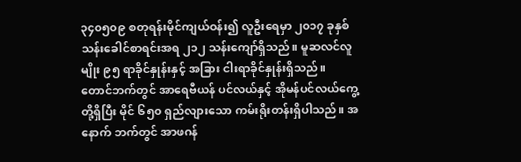၃၄၀၅၀၉ စတုရန်းမိုင်ကျယ်ဝန်း၍ လူဦးရေမှာ ၂၀၁၇ ခုနှစ် သန်းခေါင်စာရင်းအရ ၂၁၂ သန်းကျော်ရှိသည်။ မူဆလင်လူမျိုး ၉၅ ရာခိုင်နှုန်းနှင့် အခြား ငါးရာခိုင်နှုန်းရှိသည်။ တောင်ဘက်တွင် အာရေဗီယန် ပင်လယ်နှင့် အိုမန်ပင်လယ်ကွေ့ တို့ရှိပြီး မိုင် ၆၅၀ ရှည်လျားသော ကမ်းရိုးတန်းရှိပါသည်။ အနောက် ဘက်တွင် အာဖဂန်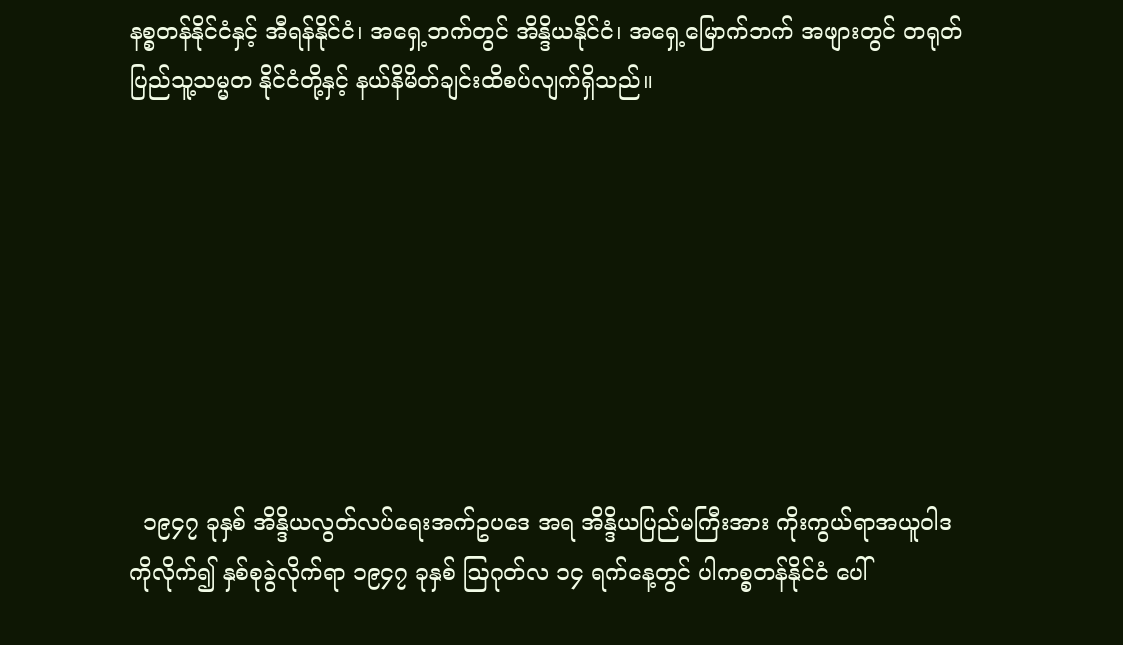နစ္စတန်နိုင်ငံနှင့် အီရန်နိုင်ငံ၊ အရှေ့ဘက်တွင် အိန္ဒိယနိုင်ငံ၊ အရှေ့မြောက်ဘက် အဖျားတွင် တရုတ်ပြည်သူ့သမ္မတ နိုင်ငံတို့နှင့် နယ်နိမိတ်ချင်းထိစပ်လျက်ရှိသည်။








  ၁၉၄၇ ခုနှစ် အိန္ဒိယလွတ်လပ်ရေးအက်ဥပဒေ အရ အိန္ဒိယပြည်မကြီးအား ကိုးကွယ်ရာအယူဝါဒ ကိုလိုက်၍ နှစ်စုခွဲလိုက်ရာ ၁၉၄၇ ခုနှစ် ဩဂုတ်လ ၁၄ ရက်နေ့တွင် ပါကစ္စတန်နိုင်ငံ ပေါ်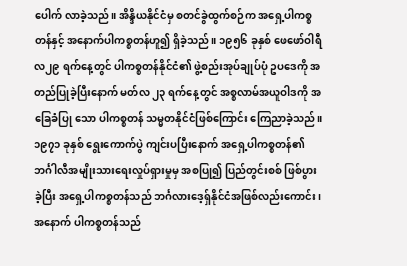ပေါက် လာခဲ့သည်။ အိန္ဒိယနိုင်ငံမှ စတင်ခွဲထွက်စဉ်က အရှေ့ပါကစ္စတန်နှင့် အနောက်ပါကစ္စတန်ဟူ၍ ရှိခဲ့သည်။ ၁၉၅၆ ခုနှစ် ဖေဖော်ဝါရီလ၂၉ ရက်နေ့တွင် ပါကစ္စတန်နိုင်ငံ၏ ဖွဲ့စည်းအုပ်ချုပ်ပုံ ဥပဒေကို အတည်ပြုခဲ့ပြီးနောက် မတ်လ ၂၃ ရက်နေ့တွင် အစ္စလာမ်အယူဝါဒကို အခြေခံပြု သော ပါကစ္စတန် သမ္မတနိုင်ငံဖြစ်ကြောင်း ကြေညာခဲ့သည်။ ၁၉၇၁ ခုနှစ် ရွေးကောက်ပွဲ ကျင်းပပြီးနောက် အရှေ့ပါကစ္စတန်၏ဘင်္ဂါလီအမျိုးသားရေးလှုပ်ရှားမှုမှ အစပြု၍ ပြည်တွင်းစစ် ဖြစ်ပွားခဲ့ပြီး အရှေ့ပါကစ္စတန်သည် ဘင်္ဂလားဒေ့ရှ်နိုင်ငံအဖြစ်လည်းကောင်း၊ အနောက် ပါကစ္စတန်သည်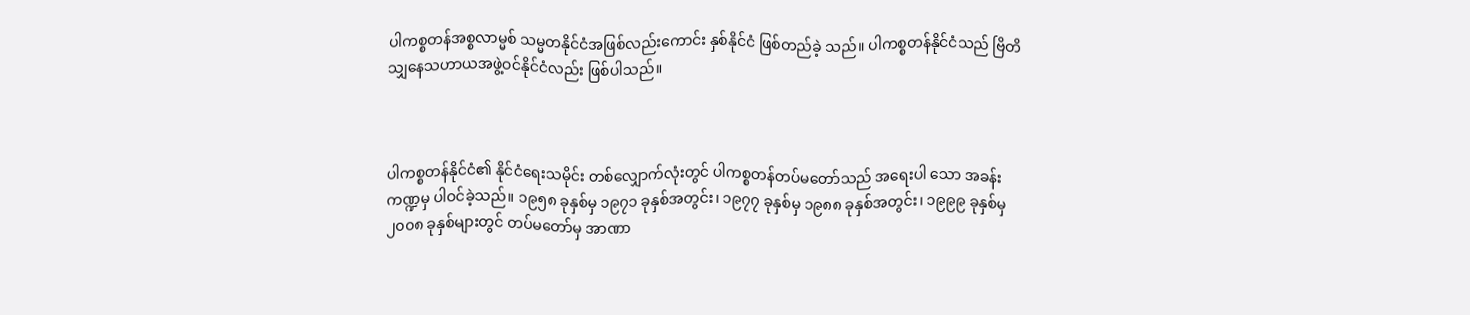ပါကစ္စတန်အစ္စလာမ္မစ် သမ္မတနိုင်ငံအဖြစ်လည်းကောင်း နှစ်နိုင်ငံ ဖြစ်တည်ခဲ့ သည်။ ပါကစ္စတန်နိုင်ငံသည် ဗြိတိသျှနေသဟာယအဖွဲ့ဝင်နိုင်ငံလည်း ဖြစ်ပါသည်။



ပါကစ္စတန်နိုင်ငံ၏ နိုင်ငံရေးသမိုင်း တစ်လျှောက်လုံးတွင် ပါကစ္စတန်တပ်မတော်သည် အရေးပါ သော အခန်းကဏ္ဍမှ ပါဝင်ခဲ့သည်။ ၁၉၅၈ ခုနှစ်မှ ၁၉၇၁ ခုနှစ်အတွင်း၊ ၁၉၇၇ ခုနှစ်မှ ၁၉၈၈ ခုနှစ်အတွင်း၊ ၁၉၉၉ ခုနှစ်မှ ၂၀၀၈ ခုနှစ်များတွင် တပ်မတော်မှ အာဏာ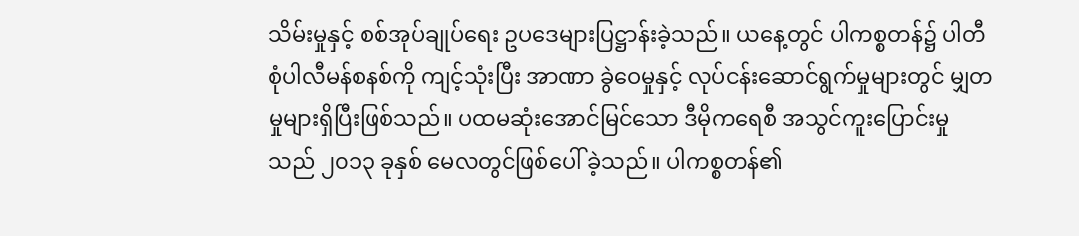သိမ်းမှုနှင့် စစ်အုပ်ချုပ်ရေး ဥပဒေများပြဋ္ဌာန်းခဲ့သည်။ ယနေ့တွင် ပါကစ္စတန်၌ ပါတီစုံပါလီမန်စနစ်ကို ကျင့်သုံးပြီး အာဏာ ခွဲဝေမှုနှင့် လုပ်ငန်းဆောင်ရွက်မှုများတွင် မျှတမှုများရှိပြီးဖြစ်သည်။ ပထမဆုံးအောင်မြင်သော ဒီမိုကရေစီ အသွင်ကူးပြောင်းမှုသည် ၂၀၁၃ ခုနှစ် မေလတွင်ဖြစ်ပေါ် ခဲ့သည်။ ပါကစ္စတန်၏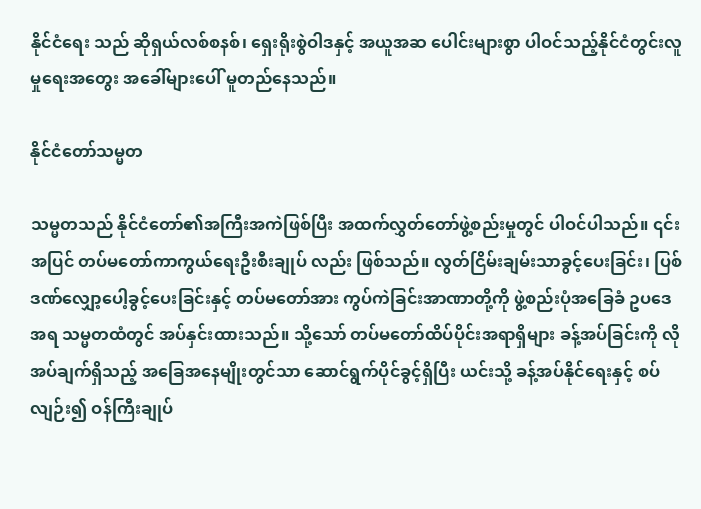နိုင်ငံရေး သည် ဆိုရှယ်လစ်စနစ်၊ ရှေးရိုးစွဲဝါဒနှင့် အယူအဆ ပေါင်းများစွာ ပါဝင်သည့်နိုင်ငံတွင်းလူမှုရေးအတွေး အခေါ်များပေါ် မူတည်နေသည်။

နိုင်ငံတော်သမ္မတ

သမ္မတသည် နိုင်ငံတော်၏အကြီးအကဲဖြစ်ပြီး အထက်လွှတ်တော်ဖွဲ့စည်းမှုတွင် ပါဝင်ပါသည်။ ၎င်းအပြင် တပ်မတော်ကာကွယ်ရေးဦးစီးချုပ် လည်း ဖြစ်သည်။ လွတ်ငြိမ်းချမ်းသာခွင့်ပေးခြင်း၊ ပြစ်ဒဏ်လျှော့ပေါ့ခွင့်ပေးခြင်းနှင့် တပ်မတော်အား ကွပ်ကဲခြင်းအာဏာတို့ကို ဖွဲ့စည်းပုံအခြေခံ ဥပဒေအရ သမ္မတထံတွင် အပ်နှင်းထားသည်။ သို့သော် တပ်မတော်ထိပ်ပိုင်းအရာရှိများ ခန့်အပ်ခြင်းကို လိုအပ်ချက်ရှိသည့် အခြေအနေမျိုးတွင်သာ ဆောင်ရွက်ပိုင်ခွင့်ရှိပြီး ယင်းသို့ ခန့်အပ်နိုင်ရေးနှင့် စပ်လျဉ်း၍ ဝန်ကြီးချုပ်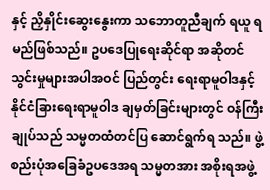နှင့် ညှိနှိုင်းဆွေးနွေးကာ သဘောတူညီချက် ရယူ ရမည်ဖြစ်သည်။ ဥပဒေပြုရေးဆိုင်ရာ အဆိုတင်သွင်းမှုများအပါအဝင် ပြည်တွင်း ရေးရာမူဝါဒနှင့် နိုင်ငံခြားရေးရာမူဝါဒ ချမှတ်ခြင်းများတွင် ဝန်ကြီးချုပ်သည် သမ္မတထံတင်ပြ ဆောင်ရွက်ရ သည်။ ဖွဲ့စည်းပုံအခြေခံဥပဒေအရ သမ္မတအား အစိုးရအဖွဲ့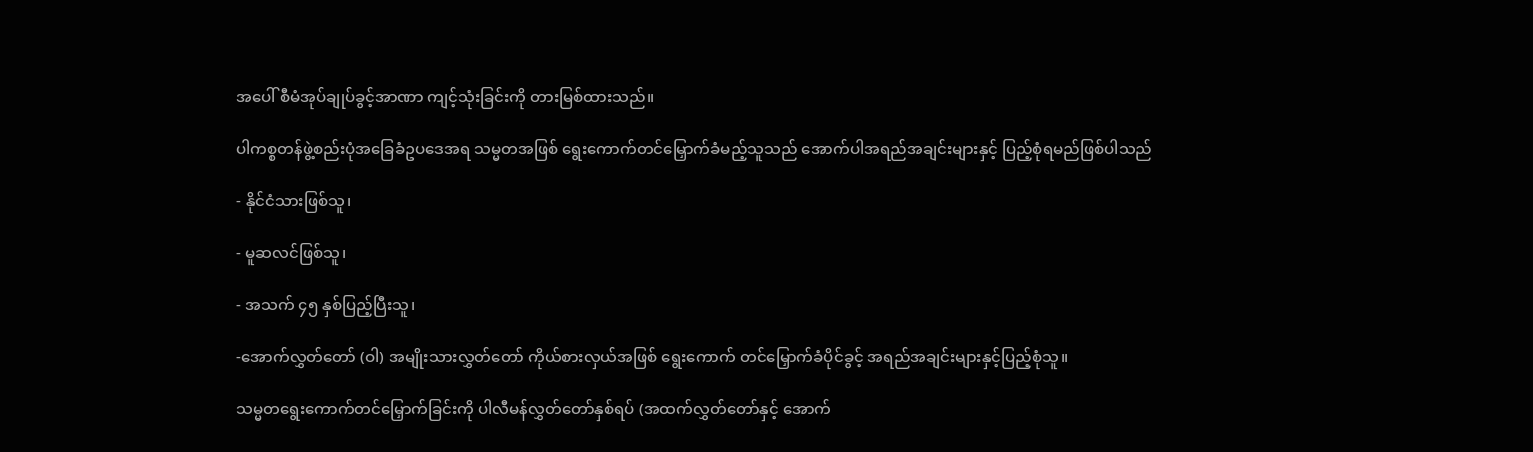အပေါ် စီမံအုပ်ချုပ်ခွင့်အာဏာ ကျင့်သုံးခြင်းကို တားမြစ်ထားသည်။

ပါကစ္စတန်ဖွဲ့စည်းပုံအခြေခံဥပဒေအရ သမ္မတအဖြစ် ရွေးကောက်တင်မြှောက်ခံမည့်သူသည် အောက်ပါအရည်အချင်းများနှင့် ပြည့်စုံရမည်ဖြစ်ပါသည်

- နိုင်ငံသားဖြစ်သူ၊

- မူဆလင်ဖြစ်သူ၊

- အသက် ၄၅ နှစ်ပြည့်ပြီးသူ၊

-အောက်လွှတ်တော် (ဝါ) အမျိုးသားလွှတ်တော် ကိုယ်စားလှယ်အဖြစ် ရွေးကောက် တင်မြှောက်ခံပိုင်ခွင့် အရည်အချင်းများနှင့်ပြည့်စုံသူ။

သမ္မတရွေးကောက်တင်မြှောက်ခြင်းကို ပါလီမန်လွှတ်တော်နှစ်ရပ် (အထက်လွှတ်တော်နှင့် အောက်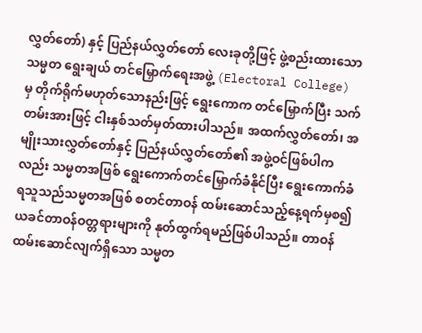လွှတ်တော်) နှင့် ပြည်နယ်လွှတ်တော် လေးခုတို့ဖြင့် ဖွဲ့စည်းထားသောသမ္မတ ရွေးချယ် တင်မြှောက်ရေးအဖွဲ့ (Electoral College) မှ တိုက်ရိုက်မဟုတ်သောနည်းဖြင့် ရွေးကောက တင်မြှောက်ပြီး သက်တမ်းအားဖြင့် ငါးနှစ်သတ်မှတ်ထားပါသည်။ အထက်လွှတ်တော်၊ အမျိုးသားလွှတ်တော်နှင့် ပြည်နယ်လွှတ်တော်၏ အဖွဲ့ဝင်ဖြစ်ပါကလည်း သမ္မတအဖြစ် ရွေးကောက်တင်မြှောက်ခံနိုင်ပြီး ရွေးကောက်ခံရသူသည်သမ္မတအဖြစ် စတင်တာဝန် ထမ်းဆောင်သည့်နေ့ရက်မှစ၍ ယခင်တာဝန်ဝတ္တရားများကို နုတ်ထွက်ရမည်ဖြစ်ပါသည်။ တာဝန်ထမ်းဆောင်လျက်ရှိသော သမ္မတ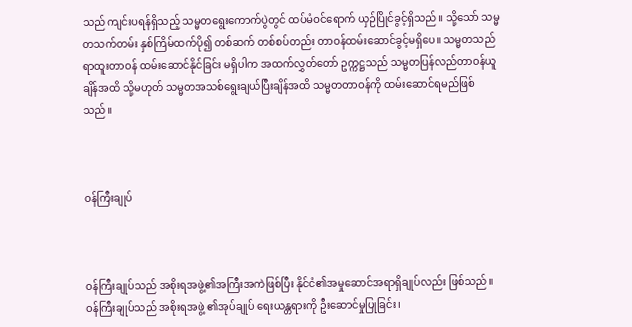သည် ကျင်းပရန်ရှိသည့် သမ္မတရွေးကောက်ပွဲတွင် ထပ်မံဝင်ရောက် ယှဉ်ပြိုင်ခွင့်ရှိသည်။ သို့သော် သမ္မတသက်တမ်း နှစ်ကြိမ်ထက်ပို၍ တစ်ဆက် တစ်စပ်တည်း တာဝန်ထမ်းဆောင်ခွင့်မရှိပေ။ သမ္မတသည် ရာထူးတာဝန် ထမ်းဆောင်နိုင်ခြင်း မရှိပါက အထက်လွှတ်တော် ဥက္ကဋ္ဌသည် သမ္မတပြန်လည်တာဝန်ယူချိန်အထိ သို့မဟုတ် သမ္မတအသစ်ရွေးချယ်ပြီးချိန်အထိ သမ္မတတာဝန်ကို ထမ်းဆောင်ရမည်ဖြစ်သည်။



ဝန်ကြီးချုပ်



ဝန်ကြီးချုပ်သည် အစိုးရအဖွဲ့၏အကြီးအကဲဖြစ်ပြီး နိုင်ငံ၏အမှုဆောင်အရာရှိချုပ်လည်း ဖြစ်သည်။ ဝန်ကြီးချုပ်သည် အစိုးရအဖွဲ့ ၏အုပ်ချုပ် ရေးယန္တရားကို ဦးဆောင်မှုပြုခြင်း၊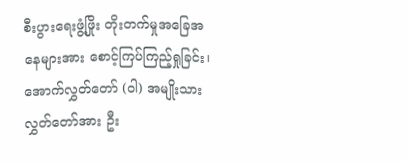စီးပွားရေးဖွံ့ဖြိုး တိုးတက်မှုအခြေအနေများအား စောင့်ကြပ်ကြည့်ရှုခြင်း၊ အောက်လွှတ်တော် (ဝါ) အမျိုးသားလွှတ်တော်အား ဦး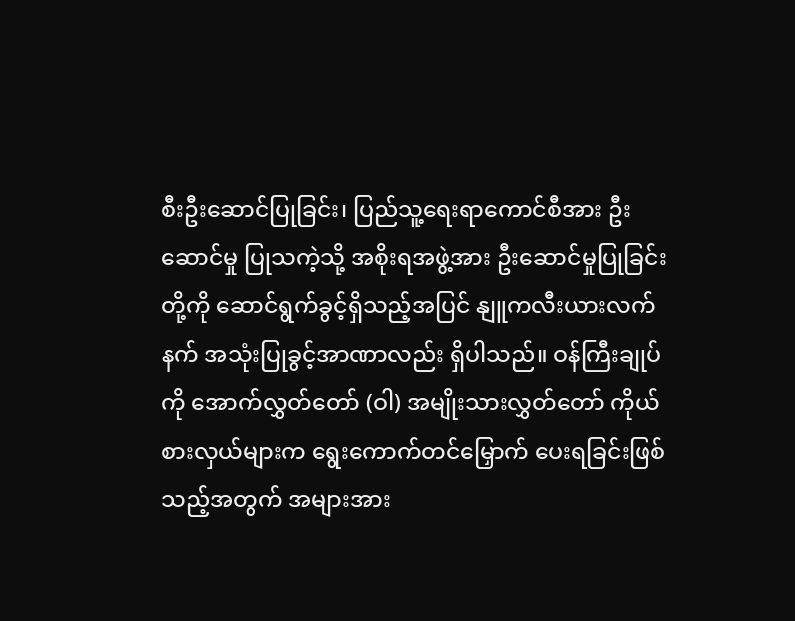စီးဦးဆောင်ပြုခြင်း၊ ပြည်သူ့ရေးရာကောင်စီအား ဦးဆောင်မှု ပြုသကဲ့သို့ အစိုးရအဖွဲ့အား ဦးဆောင်မှုပြုခြင်းတို့ကို ဆောင်ရွက်ခွင့်ရှိသည့်အပြင် နျူကလီးယားလက်နက် အသုံးပြုခွင့်အာဏာလည်း ရှိပါသည်။ ဝန်ကြီးချုပ်ကို အောက်လွှတ်တော် (ဝါ) အမျိုးသားလွှတ်တော် ကိုယ်စားလှယ်များက ရွေးကောက်တင်မြှောက် ပေးရခြင်းဖြစ်သည့်အတွက် အများအား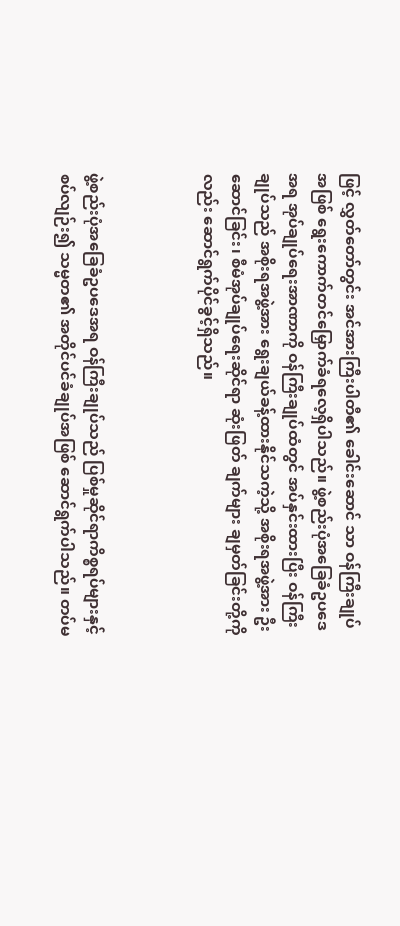ဖြင့် လွှတ်တော်တွင်း အင်အားကြီးပါတီ၏ ခေါင်းဆောင် သာ ဝန်ကြီးချုပ်အဖြစ် ရွေးကောက်တင်မြှောက်ခံရလေ့ရှိပါသည်။ ဖွဲ့စည်းပုံအခြေခံဥပဒေအရ အုပ်ချုပ်ရေးအာဏာကို ဝန်ကြီးချုပ်ထံတွင် အပ်နှင်းထားပြီး ဝန်ကြီးချုပ်သည် အစိုးရအဖွဲ့အား ရွေးချယ်ခန့်ထားနိုင်သကဲ့သို့ အစိုးရအဖွဲ့အား ဦးဆောင်ခြင်း၊ စီမံအုပ်ချုပ်ရေးဆိုင်ရာ ဆုံးဖြတ် ချက်များ ချမှတ်ခြင်းတို့ကိုလည်း ဆောင်ရွက်ပိုင်ခွင့်ရှိသည်။



ဖွဲ့စည်းပုံအခြေခံဥပဒေအရ ဝန်ကြီးချုပ်သည် ပြစ်မှုဆိုင်ရာကိစ္စရပ်များနှင့်စပ်လျဉ်း၍ သမ္မတ၏ အတိုင်ပင်ခံချုပ်အဖြစ် ဆောင်ရွက်ပါသည်။ တပ်မ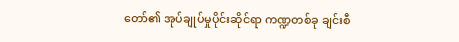တော်၏ အုပ်ချုပ်မှုပိုင်းဆိုင်ရာ ကဏ္ဍတစ်ခု ချင်းစီ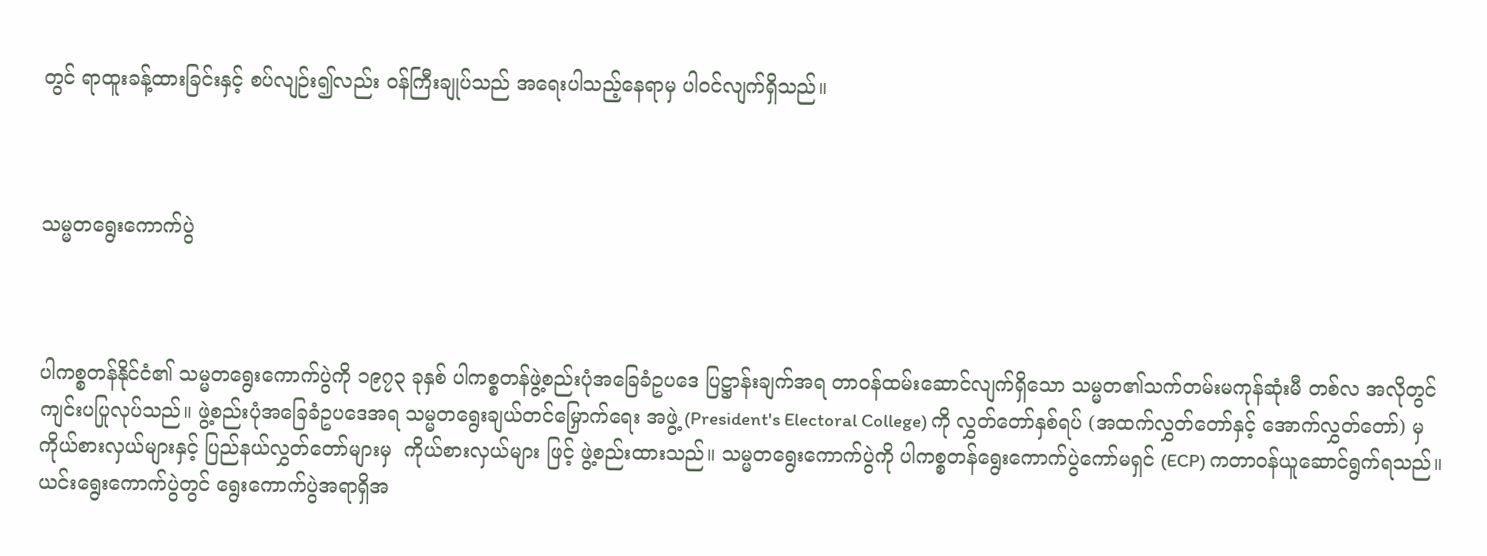တွင် ရာထူးခန့်ထားခြင်းနှင့် စပ်လျဉ်း၍လည်း ဝန်ကြီးချုပ်သည် အရေးပါသည့်နေရာမှ ပါဝင်လျက်ရှိသည်။



သမ္မတရွေးကောက်ပွဲ



ပါကစ္စတန်နိုင်ငံ၏ သမ္မတရွေးကောက်ပွဲကို ၁၉၇၃ ခုနှစ် ပါကစ္စတန်ဖွဲ့စည်းပုံအခြေခံဥပဒေ ပြဋ္ဌာန်းချက်အရ တာဝန်ထမ်းဆောင်လျက်ရှိသော သမ္မတ၏သက်တမ်းမကုန်ဆုံးမီ တစ်လ အလိုတွင် ကျင်းပပြုလုပ်သည်။ ဖွဲ့စည်းပုံအခြေခံဥပဒေအရ သမ္မတရွေးချယ်တင်မြှောက်ရေး အဖွဲ့ (President's Electoral College) ကို လွှတ်တော်နှစ်ရပ် (အထက်လွှတ်တော်နှင့် အောက်လွှတ်တော်) မှ ကိုယ်စားလှယ်များနှင့် ပြည်နယ်လွှတ်တော်များမှ  ကိုယ်စားလှယ်များ ဖြင့် ဖွဲ့စည်းထားသည်။ သမ္မတရွေးကောက်ပွဲကို ပါကစ္စတန်ရွေးကောက်ပွဲကော်မရှင် (ECP) ကတာဝန်ယူဆောင်ရွက်ရသည်။ ယင်းရွေးကောက်ပွဲတွင် ရွေးကောက်ပွဲအရာရှိအ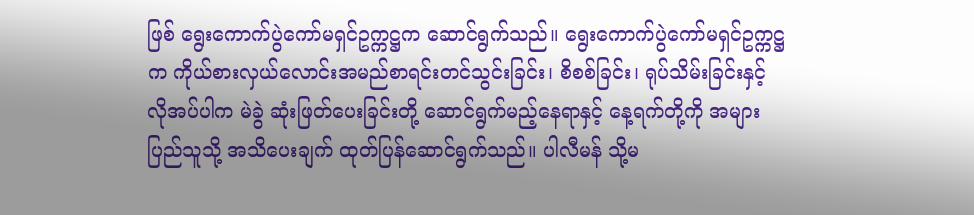ဖြစ် ရွေးကောက်ပွဲကော်မရှင်ဥက္ကဋ္ဌက ဆောင်ရွက်သည်။ ရွေးကောက်ပွဲကော်မရှင်ဥက္ကဋ္ဌက ကိုယ်စားလှယ်လောင်းအမည်စာရင်းတင်သွင်းခြင်း၊ စိစစ်ခြင်း၊ ရုပ်သိမ်းခြင်းနှင့် လိုအပ်ပါက မဲခွဲ ဆုံးဖြတ်ပေးခြင်းတို့ ဆောင်ရွက်မည့်နေရာနှင့် နေ့ရက်တို့ကို အများပြည်သူသို့ အသိပေးချက် ထုတ်ပြန်ဆောင်ရွက်သည်။ ပါလီမန် သို့မ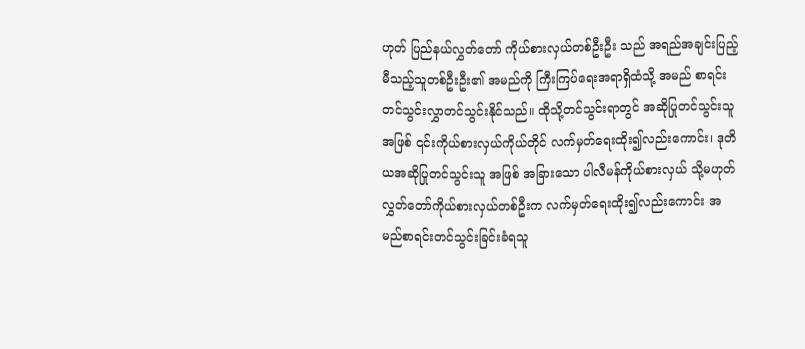ဟုတ် ပြည်နယ်လွှတ်တော် ကိုယ်စားလှယ်တစ်ဦးဦး သည် အရည်အချင်းပြည့်မီသည့်သူတစ်ဦးဦး၏ အမည်ကို ကြီးကြပ်ရေးအရာရှိထံသို့ အမည် စာရင်းတင်သွင်းလွှာတင်သွင်းနိုင်သည်။ ထိုသို့တင်သွင်းရာတွင် အဆိုပြုတင်သွင်းသူအဖြစ် ၎င်းကိုယ်စားလှယ်ကိုယ်တိုင် လက်မှတ်ရေးထိုး၍လည်းကောင်း၊ ဒုတိယအဆိုပြုတင်သွင်းသူ အဖြစ် အခြားသော ပါလီမန်ကိုယ်စားလှယ် သို့မဟုတ် လွှတ်တော်ကိုယ်စားလှယ်တစ်ဦးက လက်မှတ်ရေးထိုး၍လည်းကောင်း အမည်စာရင်းတင်သွင်းခြင်းခံရသူ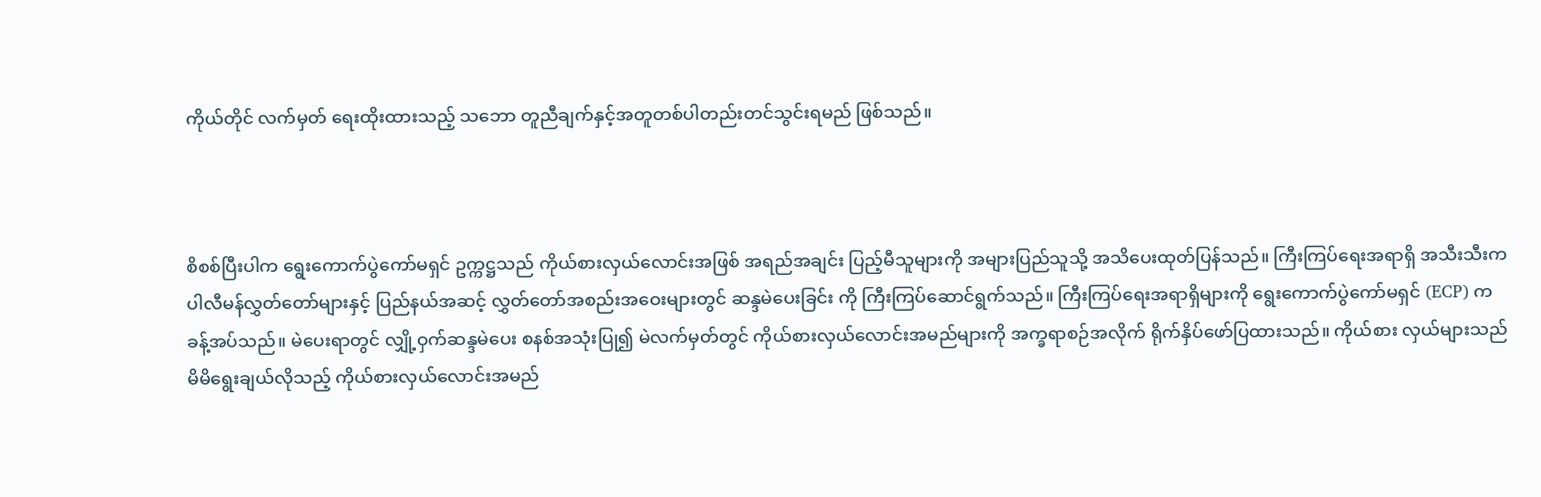ကိုယ်တိုင် လက်မှတ် ရေးထိုးထားသည့် သဘော တူညီချက်နှင့်အတူတစ်ပါတည်းတင်သွင်းရမည် ဖြစ်သည်။



စိစစ်ပြီးပါက ရွေးကောက်ပွဲကော်မရှင် ဥက္ကဋ္ဌသည် ကိုယ်စားလှယ်လောင်းအဖြစ် အရည်အချင်း ပြည့်မီသူများကို အများပြည်သူသို့ အသိပေးထုတ်ပြန်သည်။ ကြီးကြပ်ရေးအရာရှိ အသီးသီးက ပါလီမန်လွှတ်တော်များနှင့် ပြည်နယ်အဆင့် လွှတ်တော်အစည်းအဝေးများတွင် ဆန္ဒမဲပေးခြင်း ကို ကြီးကြပ်ဆောင်ရွက်သည်။ ကြီးကြပ်ရေးအရာရှိများကို ရွေးကောက်ပွဲကော်မရှင် (ECP) က ခန့်အပ်သည်။ မဲပေးရာတွင် လျှို့ဝှက်ဆန္ဒမဲပေး စနစ်အသုံးပြု၍ မဲလက်မှတ်တွင် ကိုယ်စားလှယ်လောင်းအမည်များကို အက္ခရာစဉ်အလိုက် ရိုက်နှိပ်ဖော်ပြထားသည်။ ကိုယ်စား လှယ်များသည် မိမိရွေးချယ်လိုသည့် ကိုယ်စားလှယ်လောင်းအမည်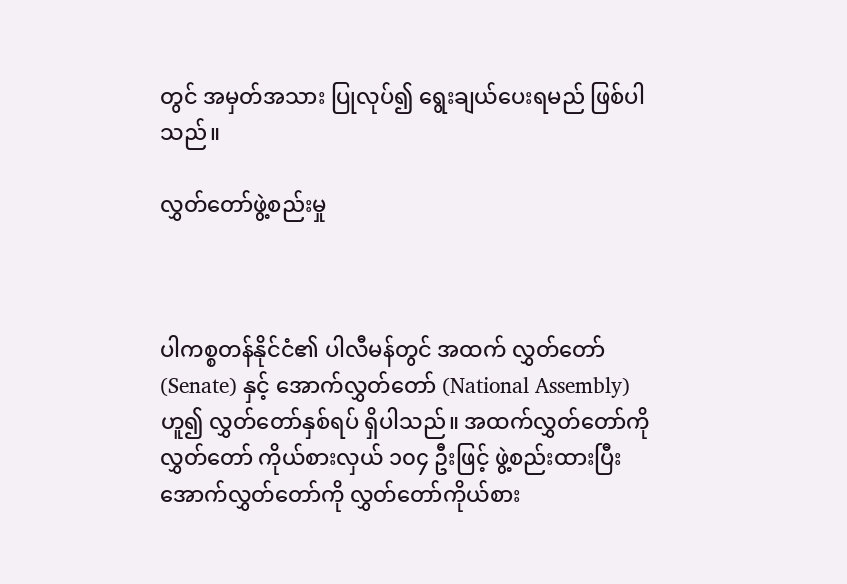တွင် အမှတ်အသား ပြုလုပ်၍ ရွေးချယ်ပေးရမည် ဖြစ်ပါသည်။

လွှတ်တော်ဖွဲ့စည်းမှု



ပါကစ္စတန်နိုင်ငံ၏ ပါလီမန်တွင် အထက် လွှတ်တော် (Senate) နှင့် အောက်လွှတ်တော် (National Assembly) ဟူ၍ လွှတ်တော်နှစ်ရပ် ရှိပါသည်။ အထက်လွှတ်တော်ကို လွှတ်တော် ကိုယ်စားလှယ် ၁၀၄ ဦးဖြင့် ဖွဲ့စည်းထားပြီး အောက်လွှတ်တော်ကို လွှတ်တော်ကိုယ်စား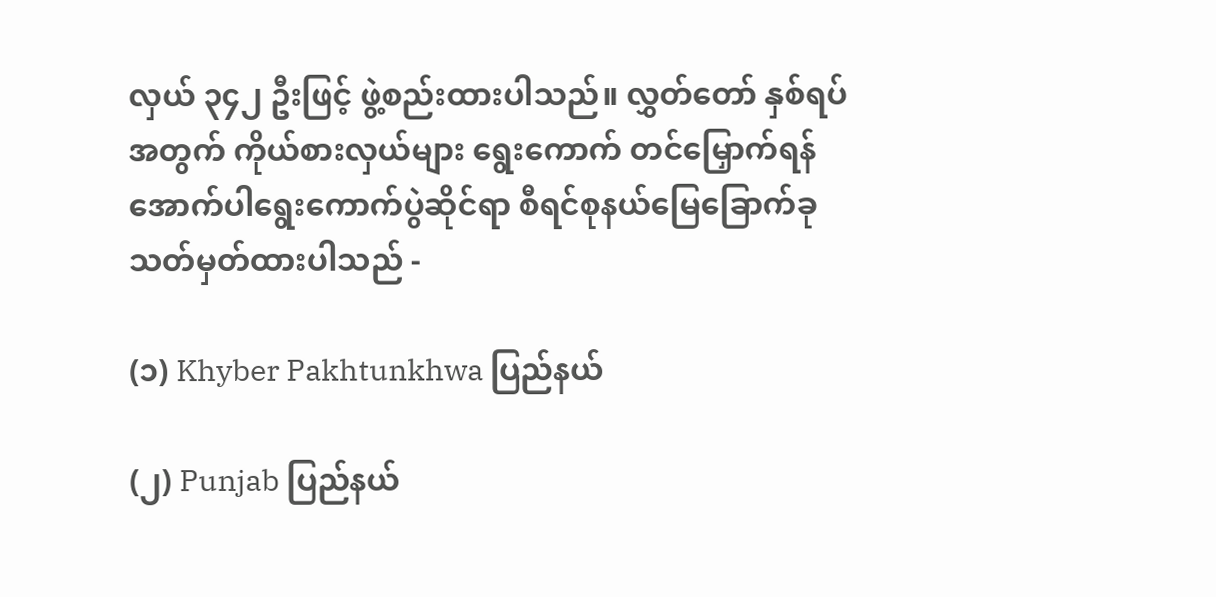လှယ် ၃၄၂ ဦးဖြင့် ဖွဲ့စည်းထားပါသည်။ လွှတ်တော် နှစ်ရပ်အတွက် ကိုယ်စားလှယ်များ ရွေးကောက် တင်မြှောက်ရန် အောက်ပါရွေးကောက်ပွဲဆိုင်ရာ စီရင်စုနယ်မြေခြောက်ခု သတ်မှတ်ထားပါသည် -

(၁) Khyber Pakhtunkhwa ပြည်နယ်

(၂) Punjab ပြည်နယ်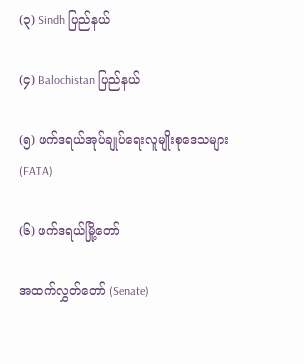(၃) Sindh ပြည်နယ်

(၄) Balochistan ပြည်နယ်

(၅) ဖက်ဒရယ်အုပ်ချုပ်ရေးလူမျိုးစုဒေသများ (FATA)

(၆) ဖက်ဒရယ်မြို့တော်

အထက်လွှတ်တော် (Senate)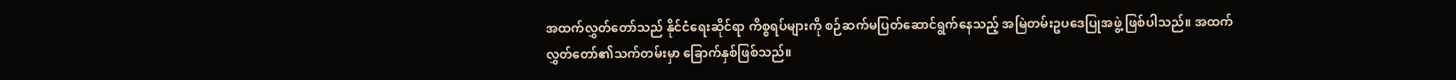အထက်လွှတ်တော်သည် နိုင်ငံရေးဆိုင်ရာ ကိစ္စရပ်များကို စဉ်ဆက်မပြတ်ဆောင်ရွက်နေသည့် အမြဲတမ်းဥပဒေပြုအဖွဲ့ ဖြစ်ပါသည်။ အထက်လွှတ်တော်၏သက်တမ်းမှာ ခြောက်နှစ်ဖြစ်သည်။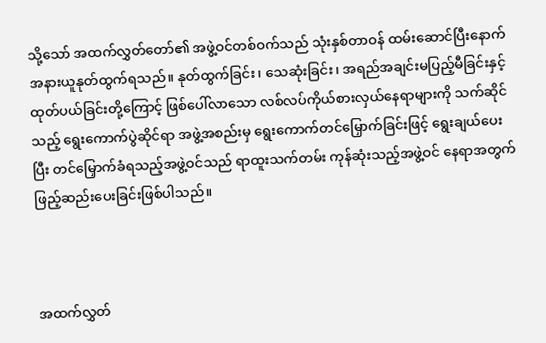သို့သော် အထက်လွှတ်တော်၏ အဖွဲ့ဝင်တစ်ဝက်သည် သုံးနှစ်တာဝန် ထမ်းဆောင်ပြီးနောက် အနားယူနုတ်ထွက်ရသည်။ နုတ်ထွက်ခြင်း၊ သေဆုံးခြင်း၊ အရည်အချင်းမပြည့်မီခြင်းနှင့် ထုတ်ပယ်ခြင်းတို့ကြောင့် ဖြစ်ပေါ်လာသော လစ်လပ်ကိုယ်စားလှယ်နေရာများကို သက်ဆိုင် သည့် ရွေးကောက်ပွဲဆိုင်ရာ အဖွဲ့အစည်းမှ ရွေးကောက်တင်မြှောက်ခြင်းဖြင့် ရွေးချယ်ပေးပြီး တင်မြှောက်ခံရသည့်အဖွဲ့ဝင်သည် ရာထူးသက်တမ်း ကုန်ဆုံးသည့်အဖွဲ့ဝင် နေရာအတွက် ဖြည့်ဆည်းပေးခြင်းဖြစ်ပါသည်။



အထက်လွှတ်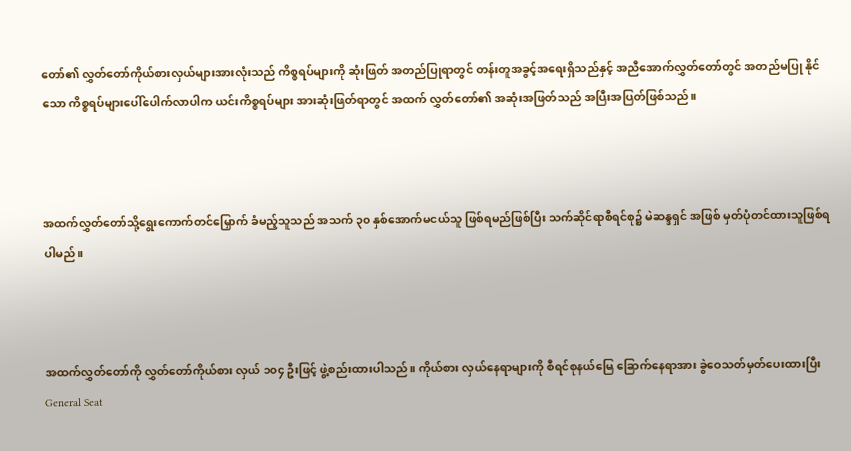တော်၏ လွှတ်တော်ကိုယ်စားလှယ်များအားလုံးသည် ကိစ္စရပ်များကို ဆုံးဖြတ် အတည်ပြုရာတွင် တန်းတူအခွင့်အရေးရှိသည်နှင့် အညီအောက်လွှတ်တော်တွင် အတည်မပြု နိုင်သော ကိစ္စရပ်များပေါ်ပေါက်လာပါက ယင်းကိစ္စရပ်များ အားဆုံးဖြတ်ရာတွင် အထက် လွှတ်တော်၏ အဆုံးအဖြတ်သည် အပြီးအပြတ်ဖြစ်သည်။



အထက်လွှတ်တော်သို့ရွေးကောက်တင်မြှောက် ခံမည့်သူသည် အသက် ၃၀ နှစ်အောက်မငယ်သူ ဖြစ်ရမည်ဖြစ်ပြီး သက်ဆိုင်ရာစီရင်စု၌ မဲဆန္ဒရှင် အဖြစ် မှတ်ပုံတင်ထားသူဖြစ်ရပါမည်။



အထက်လွှတ်တော်ကို လွှတ်တော်ကိုယ်စား လှယ် ၁၀၄ ဦးဖြင့် ဖွဲ့စည်းထားပါသည်။ ကိုယ်စား လှယ်နေရာများကို စီရင်စုနယ်မြေ ခြောက်နေရာအား ခွဲဝေသတ်မှတ်ပေးထားပြီး General Seat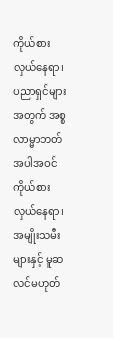ကိုယ်စားလှယ်နေရာ၊ ပညာရှင်များအတွက် အစ္စလာမ္မာဘတ်အပါအဝင် ကိုယ်စားလှယ်နေရာ၊ အမျိုးသမီးများနှင့် မူဆလင်မဟုတ်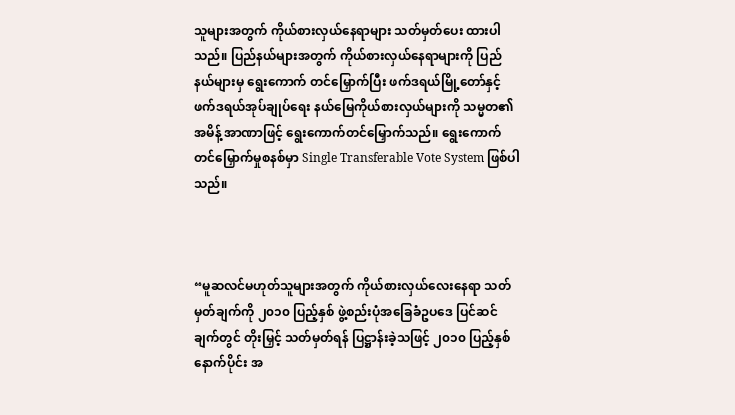သူများအတွက် ကိုယ်စားလှယ်နေရာများ သတ်မှတ်ပေး ထားပါသည်။ ပြည်နယ်များအတွက် ကိုယ်စားလှယ်နေရာများကို ပြည်နယ်များမှ ရွေးကောက် တင်မြှောက်ပြီး ဖက်ဒရယ်မြို့တော်နှင့် ဖက်ဒရယ်အုပ်ချုပ်ရေး နယ်မြေကိုယ်စားလှယ်များကို သမ္မတ၏အမိန့် အာဏာဖြင့် ရွေးကောက်တင်မြှောက်သည်။ ရွေးကောက်တင်မြှောက်မှုစနစ်မှာ Single Transferable Vote System ဖြစ်ပါသည်။



“မူဆလင်မဟုတ်သူများအတွက် ကိုယ်စားလှယ်လေးနေရာ သတ်မှတ်ချက်ကို ၂၀၁၀ ပြည့်နှစ် ဖွဲ့စည်းပုံအခြေခံဥပဒေ ပြင်ဆင်ချက်တွင် တိုးမြှင့် သတ်မှတ်ရန် ပြဋ္ဌာန်းခဲ့သဖြင့် ၂၀၁၀ ပြည့်နှစ် နောက်ပိုင်း အ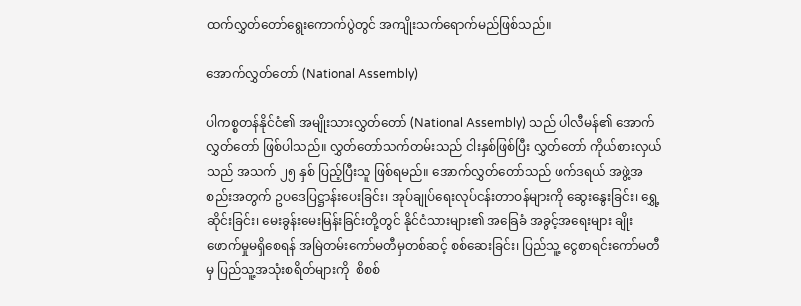ထက်လွှတ်တော်ရွေးကောက်ပွဲတွင် အကျိုးသက်ရောက်မည်ဖြစ်သည်။

အောက်လွှတ်တော် (National Assembly)

ပါကစ္စတန်နိုင်ငံ၏ အမျိုးသားလွှတ်တော် (National Assembly) သည် ပါလီမန်၏ အောက်လွှတ်တော် ဖြစ်ပါသည်။ လွှတ်တော်သက်တမ်းသည် ငါးနှစ်ဖြစ်ပြီး လွှတ်တော် ကိုယ်စားလှယ်သည် အသက် ၂၅ နှစ် ပြည့်ပြီးသူ ဖြစ်ရမည်။ အောက်လွှတ်တော်သည် ဖက်ဒရယ် အဖွဲ့အစည်းအတွက် ဥပဒေပြဋ္ဌာန်းပေးခြင်း၊ အုပ်ချုပ်ရေးလုပ်ငန်းတာဝန်များကို ဆွေးနွေးခြင်း၊ ရွှေ့ဆိုင်းခြင်း၊ မေးခွန်းမေးမြန်းခြင်းတို့တွင် နိုင်ငံသားများ၏ အခြေခံ အခွင့်အရေးများ ချိုးဖောက်မှုမရှိစေရန် အမြဲတမ်းကော်မတီမှတစ်ဆင့် စစ်ဆေးခြင်း၊ ပြည်သူ့ ငွေစာရင်းကော်မတီမှ ပြည်သူ့အသုံးစရိတ်များကို  စိစစ်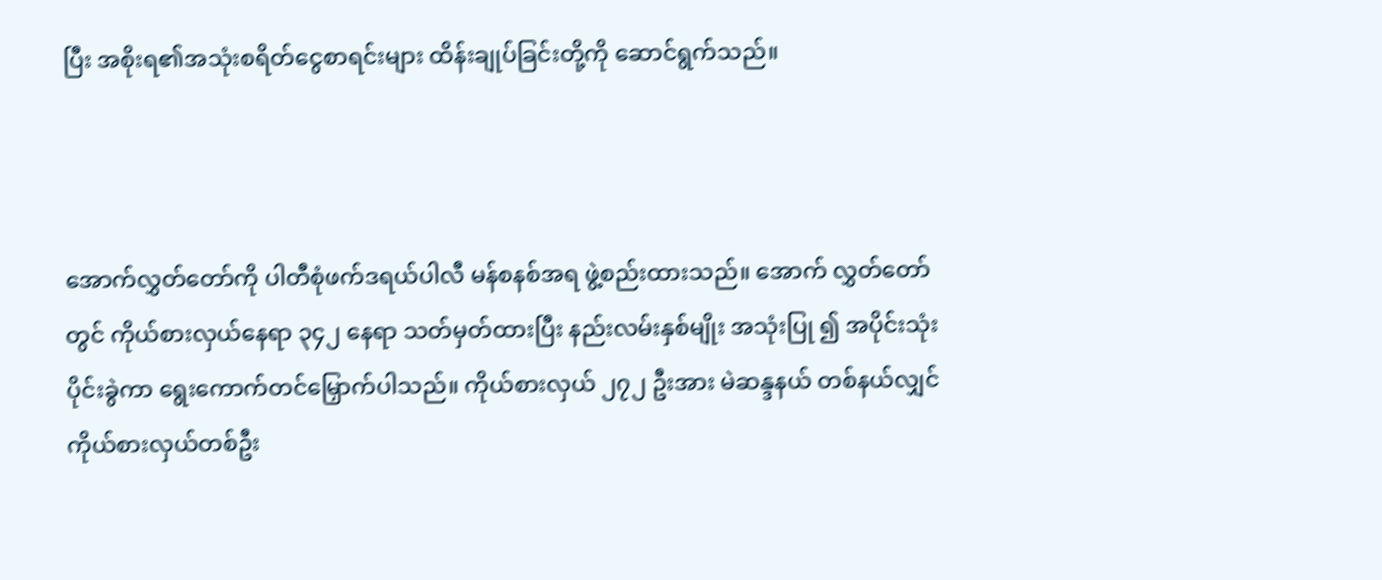ပြီး အစိုးရ၏အသုံးစရိတ်ငွေစာရင်းများ ထိန်းချုပ်ခြင်းတို့ကို ဆောင်ရွက်သည်။



အောက်လွှတ်တော်ကို ပါတီစုံဖက်ဒရယ်ပါလီ မန်စနစ်အရ ဖွဲ့စည်းထားသည်။ အောက် လွှတ်တော်တွင် ကိုယ်စားလှယ်နေရာ ၃၄၂ နေရာ သတ်မှတ်ထားပြီး နည်းလမ်းနှစ်မျိုး အသုံးပြု ၍ အပိုင်းသုံးပိုင်းခွဲကာ ရွေးကောက်တင်မြှောက်ပါသည်။ ကိုယ်စားလှယ် ၂၇၂ ဦးအား မဲဆန္ဒနယ် တစ်နယ်လျှင် ကိုယ်စားလှယ်တစ်ဦး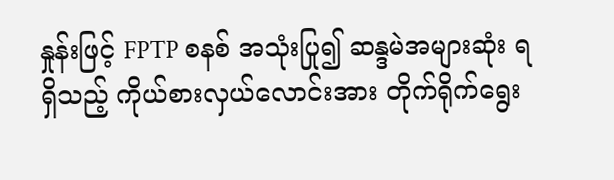နှုန်းဖြင့် FPTP စနစ် အသုံးပြု၍ ဆန္ဒမဲအများဆုံး ရရှိသည့် ကိုယ်စားလှယ်လောင်းအား တိုက်ရိုက်ရွေး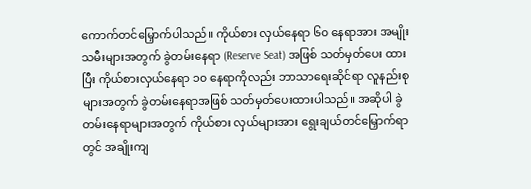ကောက်တင်မြှောက်ပါသည်။ ကိုယ်စား လှယ်နေရာ ၆၀ နေရာအား အမျိုးသမီးများအတွက် ခွဲတမ်းနေရာ (Reserve Seat) အဖြစ် သတ်မှတ်ပေး ထားပြီး ကိုယ်စားလှယ်နေရာ ၁၀ နေရာကိုလည်း ဘာသာရေးဆိုင်ရာ လူနည်းစုများအတွက် ခွဲတမ်းနေရာအဖြစ် သတ်မှတ်ပေးထားပါသည်။ အဆိုပါ ခွဲတမ်းနေရာများအတွက် ကိုယ်စား လှယ်များအား ရွေးချယ်တင်မြှောက်ရာတွင် အချိုးကျ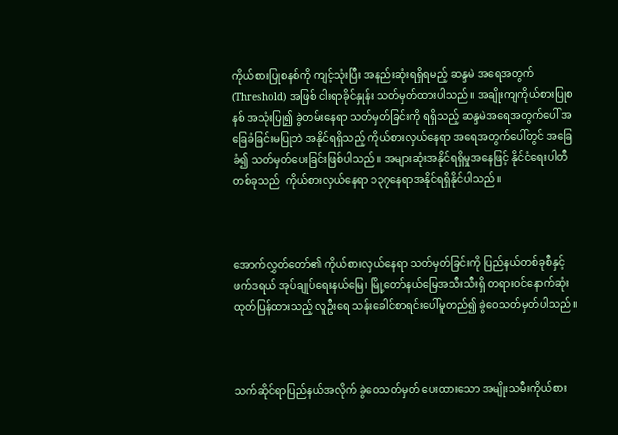ကိုယ်စားပြုစနစ်ကို ကျင့်သုံးပြီး အနည်းဆုံးရရှိရမည့် ဆန္ဒမဲ အရေအတွက် (Threshold) အဖြစ် ငါးရာခိုင်နှုန်း သတ်မှတ်ထားပါသည်။ အချိုးကျကိုယ်စားပြုစနစ် အသုံးပြု၍ ခွဲတမ်းနေရာ သတ်မှတ်ခြင်းကို ရရှိသည့် ဆန္ဒမဲအရေအတွက်ပေါ် အခြေခံခြင်းမပြုဘဲ အနိုင်ရရှိသည့် ကိုယ်စားလှယ်နေရာ အရေအတွက်ပေါ်တွင် အခြေခံ၍ သတ်မှတ်ပေးခြင်းဖြစ်ပါသည်။ အများဆုံးအနိုင်ရရှိမှုအနေဖြင့် နိုင်ငံရေးပါတီတစ်ခုသည်  ကိုယ်စားလှယ်နေရာ ၁၃၇နေရာအနိုင်ရရှိနိုင်ပါသည်။



အောက်လွှတ်တော်၏ ကိုယ်စားလှယ်နေရာ သတ်မှတ်ခြင်းကို ပြည်နယ်တစ်ခုစီနှင့် ဖက်ဒရယ် အုပ်ချုပ်ရေးနယ်မြေ၊ မြို့တော်နယ်မြေအသီးသီးရှိ တရားဝင်နောက်ဆုံးထုတ်ပြန်ထားသည့် လူဦးရေ သန်းခေါင်စာရင်းပေါ်မူတည်၍ ခွဲဝေသတ်မှတ်ပါသည်။



သက်ဆိုင်ရာပြည်နယ်အလိုက် ခွဲဝေသတ်မှတ် ပေးထားသော အမျိုးသမီးကိုယ်စား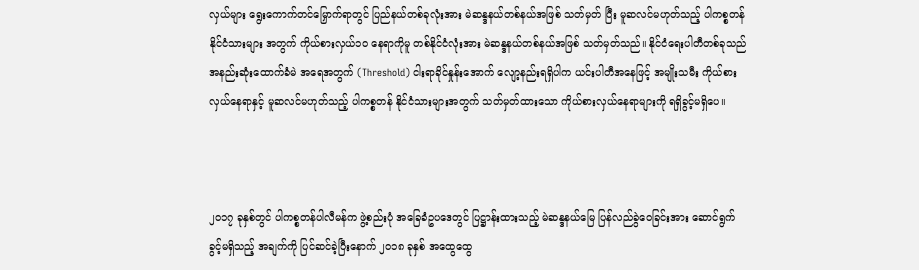လှယ်များ ရွေးကောက်တင်မြှောက်ရာတွင် ပြည်နယ်တစ်ခုလုံးအား မဲဆန္ဒနယ်တစ်နယ်အဖြစ် သတ်မှတ် ပြီး မူဆလင်မဟုတ်သည့် ပါကစ္စတန်နိုင်ငံသားများ အတွက် ကိုယ်စားလှယ်၁၀ နေရာကိုမူ တစ်နိုင်ငံလုံးအား မဲဆန္ဒနယ်တစ်နယ်အဖြစ် သတ်မှတ်သည်။ နိုင်ငံရေးပါတီတစ်ခုသည် အနည်းဆုံးထောက်ခံမဲ အရေအတွက် (Threshold) ငါးရာခိုင်နှုန်းအောက် လျော့နည်းရရှိပါက ယင်းပါတီအနေဖြင့် အမျိုးသမီး ကိုယ်စားလှယ်နေရာနှင့် မူဆလင်မဟုတ်သည့် ပါကစ္စတန် နိုင်ငံသားများအတွက် သတ်မှတ်ထားသော ကိုယ်စားလှယ်နေရာများကို ရရှိခွင့်မရှိပေ။



၂၀၁၇ ခုနှစ်တွင် ပါကစ္စတန်ပါလီမန်က ဖွဲ့စည်းပုံ အခြေခံဥပဒေတွင် ပြဋ္ဌာန်းထားသည့် မဲဆန္ဒနယ်မြေ ပြန်လည်ခွဲဝေခြင်းအား ဆောင်ရွက်ခွင့်မရှိသည့် အချက်ကို ပြင်ဆင်ခဲ့ပြီးနောက် ၂၀၁၈ ခုနှစ် အထွေထွေ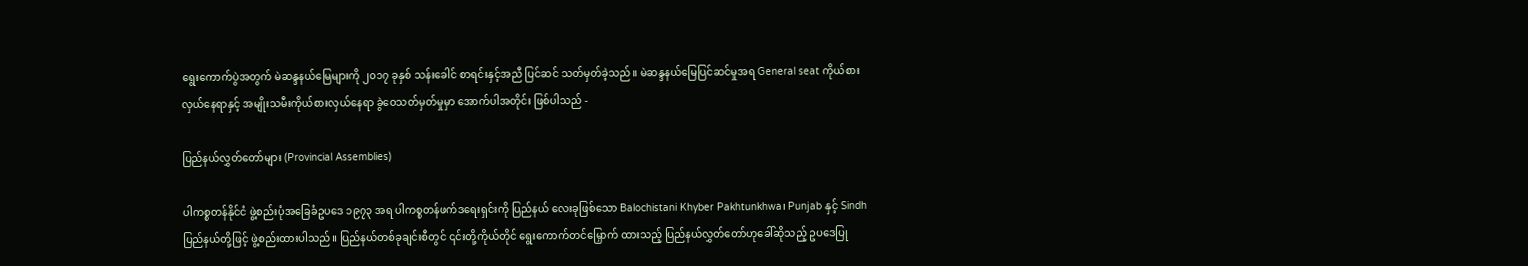ရွေးကောက်ပွဲအတွက် မဲဆန္ဒနယ်မြေများကို ၂၀၁၇ ခုနှစ် သန်းခေါင် စာရင်းနှင့်အညီ ပြင်ဆင် သတ်မှတ်ခဲ့သည်။ မဲဆန္ဒနယ်မြေပြင်ဆင်မှုအရ General seat ကိုယ်စားလှယ်နေရာနှင့် အမျိုးသမီးကိုယ်စားလှယ်နေရာ ခွဲဝေသတ်မှတ်မှုမှာ အောက်ပါအတိုင်း ဖြစ်ပါသည် -

ပြည်နယ်လွှတ်တော်များ (Provincial Assemblies)

ပါကစ္စတန်နိုင်ငံ ဖွဲ့စည်းပုံအခြေခံဥပဒေ ၁၉၇၃ အရ ပါကစ္စတန်ဖက်ဒရေးရှင်းကို ပြည်နယ် လေးခုဖြစ်သော Balochistani Khyber Pakhtunkhwa၊ Punjab နှင့် Sindh ပြည်နယ်တို့ဖြင့် ဖွဲ့စည်းထားပါသည်။ ပြည်နယ်တစ်ခုချင်းစီတွင် ၎င်းတို့ကိုယ်တိုင် ရွေးကောက်တင်မြှောက် ထားသည့် ပြည်နယ်လွှတ်တော်ဟုခေါ်ဆိုသည့် ဥပဒေပြု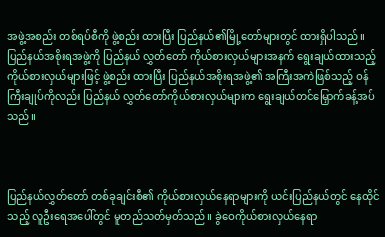အဖွဲ့အစည်း တစ်ရပ်စီကို ဖွဲ့စည်း ထားပြီး ပြည်နယ်၏မြို့တော်များတွင် ထားရှိပါသည်။ ပြည်နယ်အစိုးရအဖွဲ့ကို ပြည်နယ် လွှတ်တော် ကိုယ်စားလှယ်များအနက် ရွေးချယ်ထားသည့် ကိုယ်စားလှယ်များဖြင့် ဖွဲ့စည်း ထားပြီး ပြည်နယ်အစိုးရအဖွဲ့၏ အကြီးအကဲဖြစ်သည့် ဝန်ကြီးချုပ်ကိုလည်း ပြည်နယ် လွှတ်တော်ကိုယ်စားလှယ်များက ရွေးချယ်တင်မြှောက်ခန့်အပ်သည်။



ပြည်နယ်လွှတ်တော် တစ်ခုချင်းစီ၏ ကိုယ်စားလှယ်နေရာများကို ယင်းပြည်နယ်တွင် နေထိုင် သည့် လူဦးရေအပေါ်တွင် မူတည်သတ်မှတ်သည်။ ခွဲဝေကိုယ်စားလှယ်နေရာ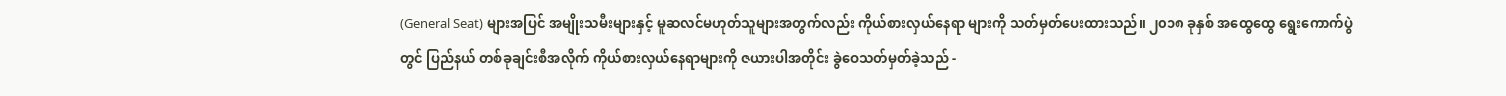(General Seat) များအပြင် အမျိုးသမီးများနှင့် မူဆလင်မဟုတ်သူများအတွက်လည်း ကိုယ်စားလှယ်နေရာ များကို သတ်မှတ်ပေးထားသည်။ ၂၀၁၈ ခုနှစ် အထွေထွေ ရွေးကောက်ပွဲတွင် ပြည်နယ် တစ်ခုချင်းစီအလိုက် ကိုယ်စားလှယ်နေရာများကို ဇယားပါအတိုင်း ခွဲဝေသတ်မှတ်ခဲ့သည် -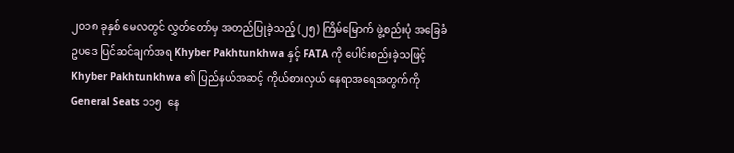၂၀၁၈ ခုနှစ် မေလတွင် လွှတ်တော်မှ အတည်ပြုခဲ့သည့် (၂၅) ကြိမ်မြောက် ဖွဲ့စည်းပုံ အခြေခံဥပဒေ ပြင်ဆင်ချက်အရ Khyber Pakhtunkhwa နှင့် FATA ကို ပေါင်းစည်းခဲ့သဖြင့် Khyber Pakhtunkhwa ၏ ပြည်နယ်အဆင့် ကိုယ်စားလှယ် နေရာအရေအတွက်ကို General Seats ၁၁၅  နေ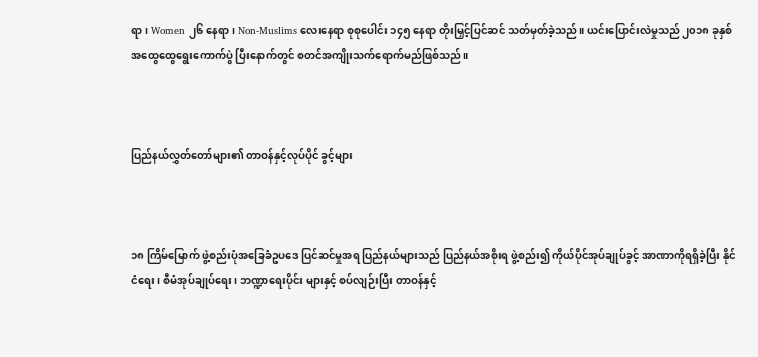ရာ၊ Women ၂၆ နေရာ၊ Non-Muslims လေးနေရာ စုစုပေါင်း ၁၄၅ နေရာ တိုးမြှင့်ပြင်ဆင် သတ်မှတ်ခဲ့သည်။ ယင်းပြောင်းလဲမှုသည် ၂၀၁၈ ခုနှစ် အထွေထွေရွေးကောက်ပွဲ ပြီးနောက်တွင် စတင်အကျိုးသက်ရောက်မည်ဖြစ်သည်။



ပြည်နယ်လွှတ်တော်များ၏ တာဝန်နှင့်လုပ်ပိုင် ခွင့်များ



၁၈ ကြိမ်မြောက် ဖွဲ့စည်းပုံအခြေခံဥပဒေ ပြင်ဆင်မှုအရ ပြည်နယ်များသည် ပြည်နယ်အစိုးရ ဖွဲ့စည်း၍ ကိုယ်ပိုင်အုပ်ချုပ်ခွင့် အာဏာကိုရရှိခဲ့ပြီး နိုင်ငံရေး၊ စီမံအုပ်ချုပ်ရေး၊ ဘဏ္ဍာရေးပိုင်း များနှင့် စပ်လျဉ်းပြီး တာဝန်နှင့်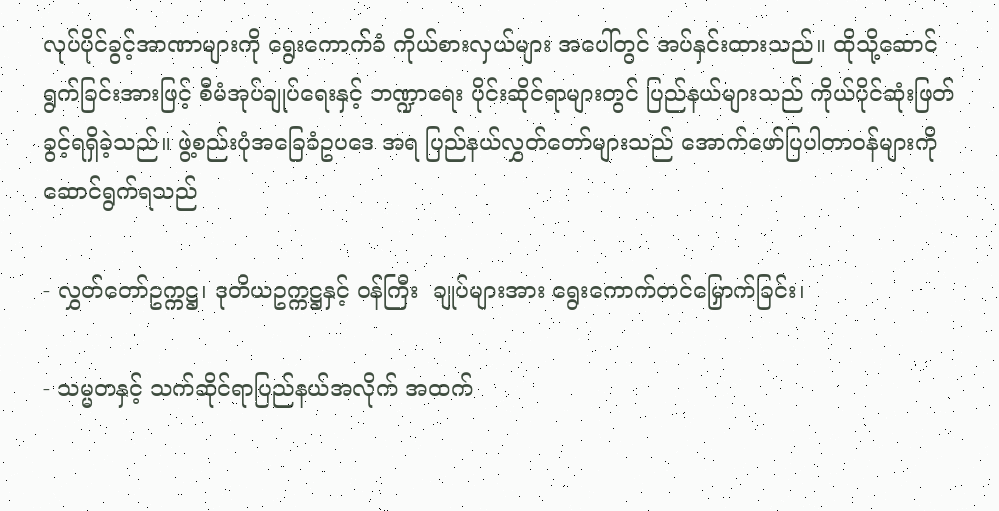လုပ်ပိုင်ခွင့်အာဏာများကို ရွေးကောက်ခံ ကိုယ်စားလှယ်များ အပေါ်တွင် အပ်နှင်းထားသည်။ ထိုသို့ဆောင်ရွက်ခြင်းအားဖြင့် စီမံအုပ်ချုပ်ရေးနှင့် ဘဏ္ဍာရေး ပိုင်းဆိုင်ရာများတွင် ပြည်နယ်များသည် ကိုယ်ပိုင်ဆုံးဖြတ်ခွင့်ရရှိခဲ့သည်။ ဖွဲ့စည်းပုံအခြေခံဥပဒေ အရ ပြည်နယ်လွှတ်တော်များသည် အောက်ဖော်ပြပါတာဝန်များကို ဆောင်ရွက်ရသည်

- လွှတ်တော်ဥက္ကဋ္ဌ၊ ဒုတိယဥက္ကဋ္ဌနှင့် ဝန်ကြီး  ချုပ်များအား ရွေးကောက်တင်မြှောက်ခြင်း၊

- သမ္မတနှင့် သက်ဆိုင်ရာပြည်နယ်အလိုက် အထက်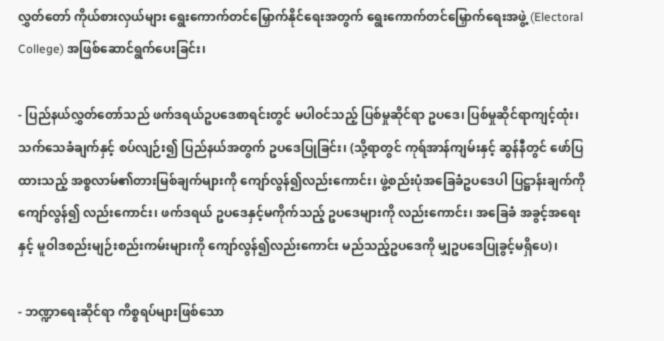လွှတ်တော် ကိုယ်စားလှယ်များ ရွေးကောက်တင်မြှောက်နိုင်ရေးအတွက် ရွေးကောက်တင်မြှောက်ရေးအဖွဲ့ (Electoral College) အဖြစ်ဆောင်ရွက်ပေးခြင်း၊

- ပြည်နယ်လွှတ်တော်သည် ဖက်ဒရယ်ဥပဒေစာရင်းတွင် မပါဝင်သည့် ပြစ်မှုဆိုင်ရာ ဥပဒေ၊ ပြစ်မှုဆိုင်ရာကျင့်ထုံး၊ သက်သေခံချက်နှင့် စပ်လျဉ်း၍ ပြည်နယ်အတွက် ဥပဒေပြုခြင်း၊ (သို့ရာတွင် ကုရ်အာန်ကျမ်းနှင့် ဆွန်နီတွင် ဖော်ပြထားသည့် အစ္စလာမ်၏တားမြစ်ချက်များကို ကျော်လွန်၍လည်းကောင်း၊ ဖွဲ့စည်းပုံအခြေခံဥပဒေပါ ပြဋ္ဌာန်းချက်ကို ကျော်လွန်၍ လည်းကောင်း၊ ဖက်ဒရယ် ဥပဒေနှင့်မကိုက်သည့် ဥပဒေများကို လည်းကောင်း၊ အခြေခံ အခွင့်အရေးနှင့် မူဝါဒစည်းမျဉ်းစည်းကမ်းများကို ကျော်လွန်၍လည်းကောင်း မည်သည့်ဥပဒေကို မျှဥပဒေပြုခွင့်မရှိပေ)၊

- ဘဏ္ဍာရေးဆိုင်ရာ ကိစ္စရပ်များဖြစ်သော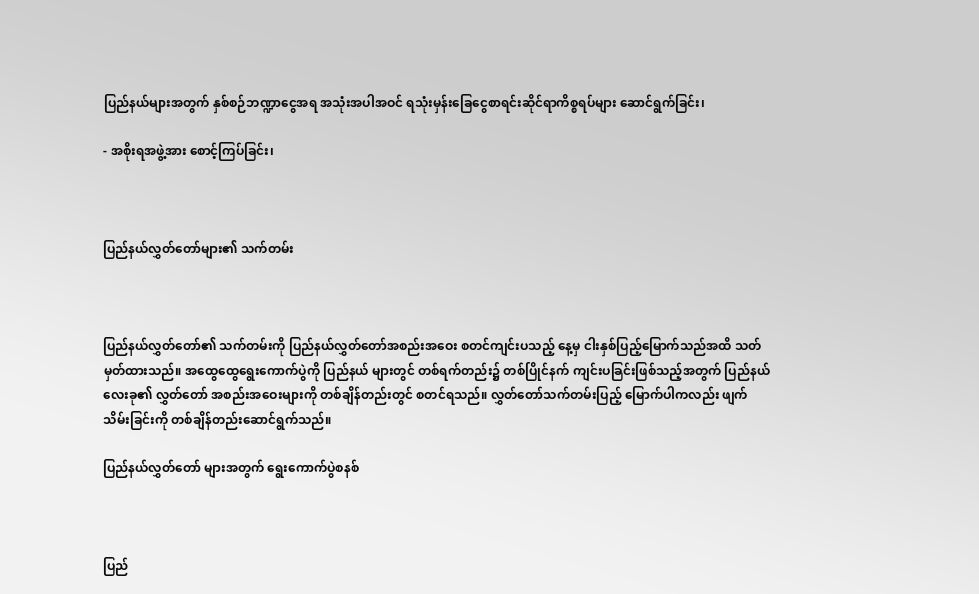ပြည်နယ်များအတွက် နှစ်စဉ်ဘဏ္ဍာငွေအရ အသုံးအပါအဝင် ရသုံးမှန်းခြေငွေစာရင်းဆိုင်ရာကိစ္စရပ်များ ဆောင်ရွက်ခြင်း၊

- အစိုးရအဖွဲ့အား စောင့်ကြပ်ခြင်း၊



ပြည်နယ်လွှတ်တော်များ၏ သက်တမ်း



ပြည်နယ်လွှတ်တော်၏ သက်တမ်းကို ပြည်နယ်လွှတ်တော်အစည်းအဝေး စတင်ကျင်းပသည့် နေ့မှ ငါးနှစ်ပြည့်မြောက်သည်အထိ သတ်မှတ်ထားသည်။ အထွေထွေရွေးကောက်ပွဲကို ပြည်နယ် များတွင် တစ်ရက်တည်း၌ တစ်ပြိုင်နက် ကျင်းပခြင်းဖြစ်သည့်အတွက် ပြည်နယ်လေးခု၏ လွှတ်တော် အစည်းအဝေးများကို တစ်ချိန်တည်းတွင် စတင်ရသည်။ လွှတ်တော်သက်တမ်းပြည့် မြောက်ပါကလည်း ဖျက်သိမ်းခြင်းကို တစ်ချိန်တည်းဆောင်ရွက်သည်။

ပြည်နယ်လွှတ်တော် များအတွက် ရွေးကောက်ပွဲစနစ်



ပြည်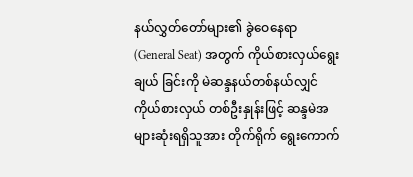နယ်လွှတ်တော်များ၏ ခွဲဝေနေရာ (General Seat) အတွက် ကိုယ်စားလှယ်ရွေးချယ် ခြင်းကို မဲဆန္ဒနယ်တစ်နယ်လျှင် ကိုယ်စားလှယ် တစ်ဦးနှုန်းဖြင့် ဆန္ဒမဲအများဆုံးရရှိသူအား တိုက်ရိုက် ရွေးကောက်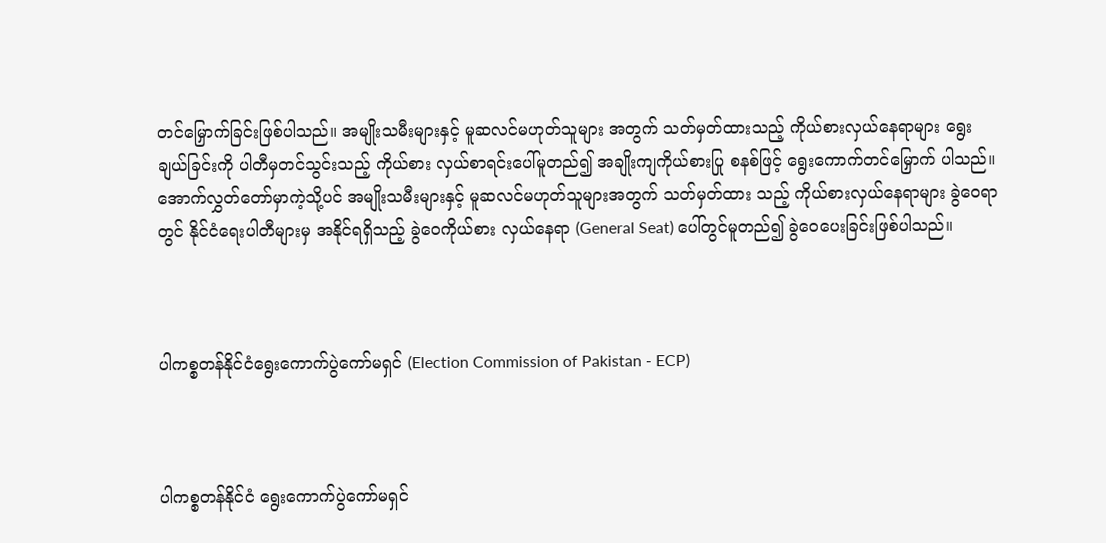တင်မြှောက်ခြင်းဖြစ်ပါသည်။ အမျိုးသမီးများနှင့် မူဆလင်မဟုတ်သူများ အတွက် သတ်မှတ်ထားသည့် ကိုယ်စားလှယ်နေရာများ ရွေးချယ်ခြင်းကို ပါတီမှတင်သွင်းသည့် ကိုယ်စား လှယ်စာရင်းပေါ်မူတည်၍ အချိုးကျကိုယ်စားပြု စနစ်ဖြင့် ရွေးကောက်တင်မြှောက် ပါသည်။ အောက်လွှတ်တော်မှာကဲ့သို့ပင် အမျိုးသမီးများနှင့် မူဆလင်မဟုတ်သူများအတွက် သတ်မှတ်ထား သည့် ကိုယ်စားလှယ်နေရာများ ခွဲဝေရာတွင် နိုင်ငံရေးပါတီများမှ အနိုင်ရရှိသည့် ခွဲဝေကိုယ်စား လှယ်နေရာ (General Seat) ပေါ်တွင်မူတည်၍ ခွဲဝေပေးခြင်းဖြစ်ပါသည်။



ပါကစ္စတန်နိုင်ငံရွေးကောက်ပွဲကော်မရှင် (Election Commission of Pakistan - ECP)



ပါကစ္စတန်နိုင်ငံ ရွေးကောက်ပွဲကော်မရှင်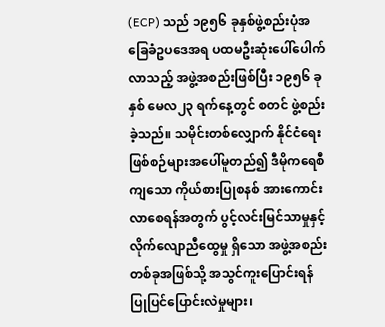(ECP) သည် ၁၉၅၆ ခုနှစ်ဖွဲ့စည်းပုံအခြေခံဥပဒေအရ ပထမဦးဆုံးပေါ်ပေါက်လာသည့် အဖွဲ့အစည်းဖြစ်ပြီး ၁၉၅၆ ခုနှစ် မေလ၂၃ ရက်နေ့တွင် စတင် ဖွဲ့စည်းခဲ့သည်။ သမိုင်းတစ်လျှောက် နိုင်ငံရေး ဖြစ်စဉ်များအပေါ်မူတည်၍ ဒီမိုကရေစီကျသော ကိုယ်စားပြုစနစ် အားကောင်းလာစေရန်အတွက် ပွင့်လင်းမြင်သာမှုနှင့် လိုက်လျောညီထွေမှု ရှိသော အဖွဲ့အစည်းတစ်ခုအဖြစ်သို့ အသွင်ကူးပြောင်းရန် ပြုပြင်ပြောင်းလဲမှုများ၊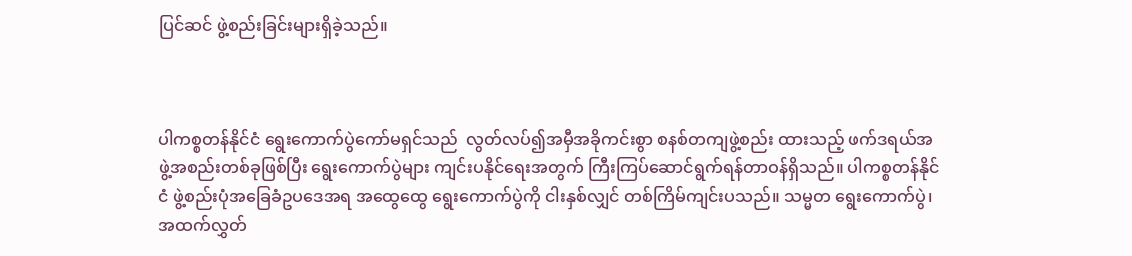ပြင်ဆင် ဖွဲ့စည်းခြင်းများရှိခဲ့သည်။



ပါကစ္စတန်နိုင်ငံ ရွေးကောက်ပွဲကော်မရှင်သည်  လွတ်လပ်၍အမှီအခိုကင်းစွာ စနစ်တကျဖွဲ့စည်း ထားသည့် ဖက်ဒရယ်အဖွဲ့အစည်းတစ်ခုဖြစ်ပြီး ရွေးကောက်ပွဲများ ကျင်းပနိုင်ရေးအတွက် ကြီးကြပ်ဆောင်ရွက်ရန်တာဝန်ရှိသည်။ ပါကစ္စတန်နိုင်ငံ ဖွဲ့စည်းပုံအခြေခံဥပဒေအရ အထွေထွေ ရွေးကောက်ပွဲကို ငါးနှစ်လျှင် တစ်ကြိမ်ကျင်းပသည်။ သမ္မတ ရွေးကောက်ပွဲ၊ အထက်လွှတ်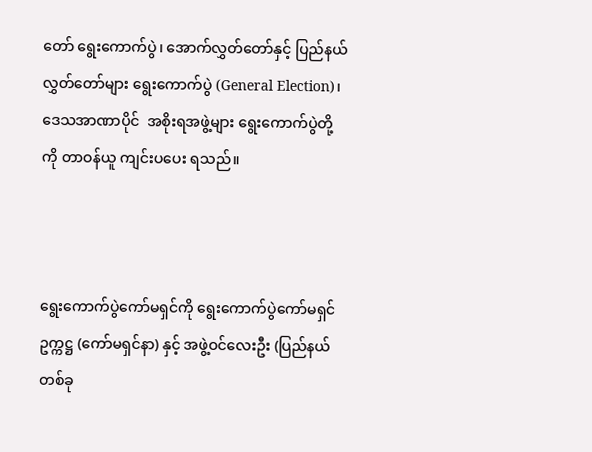တော် ရွေးကောက်ပွဲ၊ အောက်လွှတ်တော်နှင့် ပြည်နယ်လွှတ်တော်များ ရွေးကောက်ပွဲ (General Election)၊ ဒေသအာဏာပိုင်  အစိုးရအဖွဲ့များ ရွေးကောက်ပွဲတို့ကို တာဝန်ယူ ကျင်းပပေး ရသည်။



ရွေးကောက်ပွဲကော်မရှင်ကို ရွေးကောက်ပွဲကော်မရှင်ဥက္ကဋ္ဌ (ကော်မရှင်နာ) နှင့် အဖွဲ့ဝင်လေးဦး (ပြည်နယ်တစ်ခု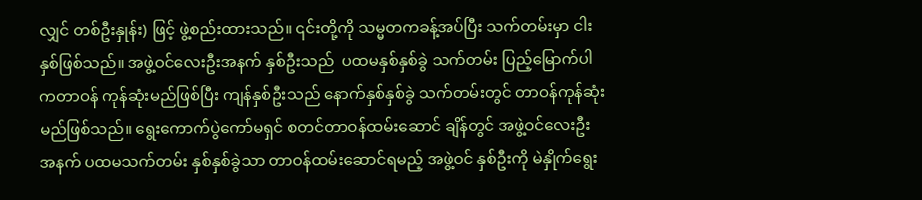လျှင် တစ်ဦးနှုန်း) ဖြင့် ဖွဲ့စည်းထားသည်။ ၎င်းတို့ကို သမ္မတကခန့်အပ်ပြီး သက်တမ်းမှာ ငါးနှစ်ဖြစ်သည်။ အဖွဲ့ဝင်လေးဦးအနက် နှစ်ဦးသည်  ပထမနှစ်နှစ်ခွဲ သက်တမ်း ပြည့်မြောက်ပါကတာဝန် ကုန်ဆုံးမည်ဖြစ်ပြီး ကျန်နှစ်ဦးသည် နောက်နှစ်နှစ်ခွဲ သက်တမ်းတွင် တာဝန်ကုန်ဆုံးမည်ဖြစ်သည်။ ရွေးကောက်ပွဲကော်မရှင် စတင်တာဝန်ထမ်းဆောင် ချိန်တွင် အဖွဲ့ဝင်လေးဦးအနက် ပထမသက်တမ်း နှစ်နှစ်ခွဲသာ တာဝန်ထမ်းဆောင်ရမည့် အဖွဲ့ဝင် နှစ်ဦးကို မဲနှိုက်ရွေး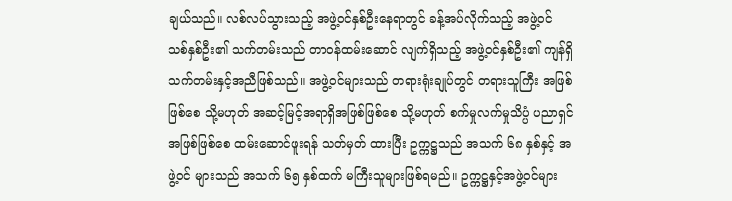ချယ်သည်။ လစ်လပ်သွားသည့် အဖွဲ့ဝင်နှစ်ဦးနေရာတွင် ခန့်အပ်လိုက်သည့် အဖွဲ့ဝင် သစ်နှစ်ဦး၏ သက်တမ်းသည် တာဝန်ထမ်းဆောင် လျက်ရှိသည့် အဖွဲ့ဝင်နှစ်ဦး၏ ကျန်ရှိသက်တမ်းနှင့်အညီဖြစ်သည်။ အဖွဲ့ဝင်များသည် တရားရုံးချုပ်တွင် တရားသူကြီး အဖြစ်ဖြစ်စေ သို့မဟုတ် အဆင့်မြင့်အရာရှိအဖြစ်ဖြစ်စေ သို့မဟုတ် စက်မှုလက်မှုသိပ္ပံ ပညာရှင် အဖြစ်ဖြစ်စေ ထမ်းဆောင်ဖူးရန် သတ်မှတ် ထားပြီး ဥက္ကဋ္ဌသည် အသက် ၆၈ နှစ်နှင့် အဖွဲ့ဝင် များသည် အသက် ၆၅ နှစ်ထက် မကြီးသူများဖြစ်ရမည်။ ဥက္ကဋ္ဌနှင့်အဖွဲ့ဝင်များ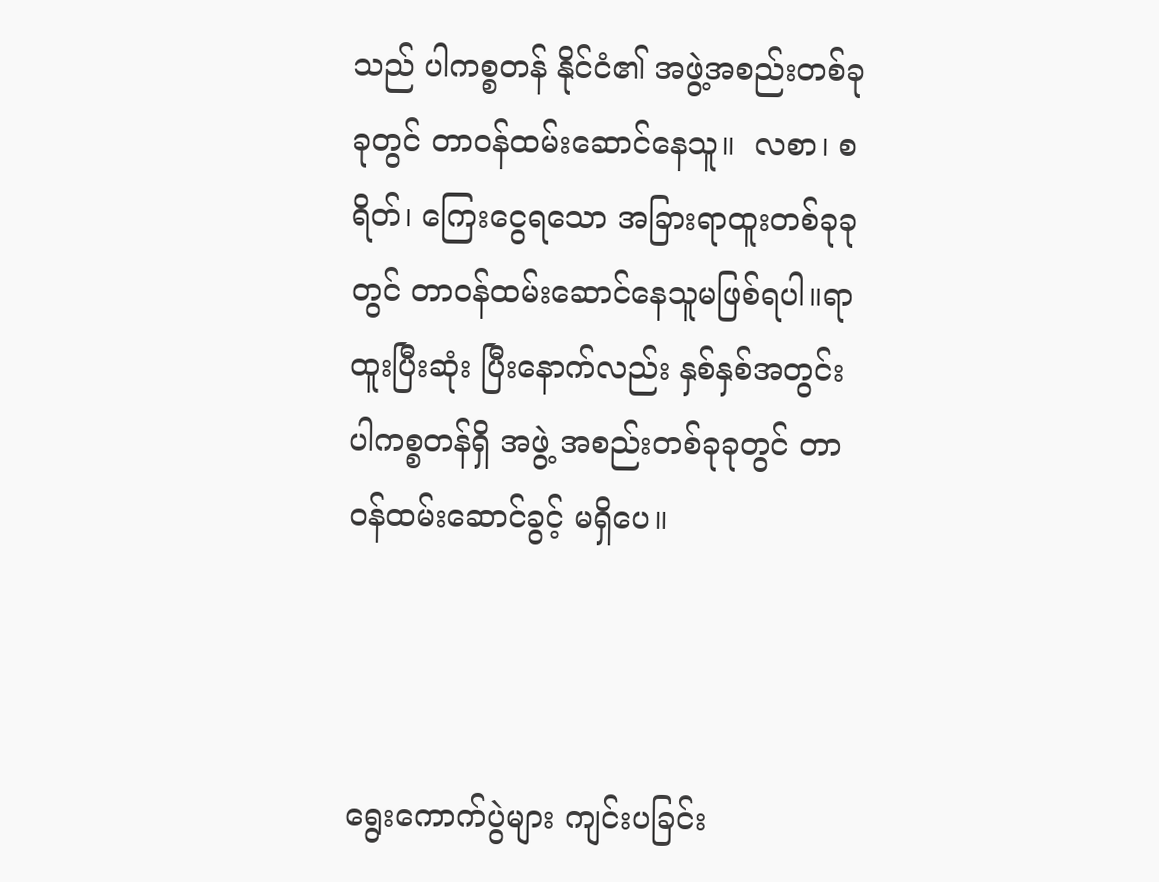သည် ပါကစ္စတန် နိုင်ငံ၏ အဖွဲ့အစည်းတစ်ခုခုတွင် တာဝန်ထမ်းဆောင်နေသူ။  လစာ၊ စရိတ်၊ ကြေးငွေရသော အခြားရာထူးတစ်ခုခုတွင် တာဝန်ထမ်းဆောင်နေသူမဖြစ်ရပါ။ရာထူးပြီးဆုံး ပြီးနောက်လည်း နှစ်နှစ်အတွင်း ပါကစ္စတန်ရှိ အဖွဲ့ အစည်းတစ်ခုခုတွင် တာဝန်ထမ်းဆောင်ခွင့် မရှိပေ။



ရွေးကောက်ပွဲများ ကျင်းပခြင်း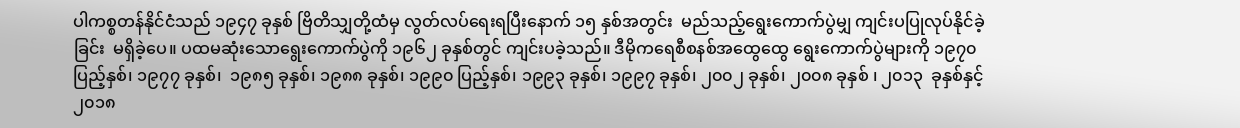ပါကစ္စတန်နိုင်ငံသည် ၁၉၄၇ ခုနှစ် ဗြိတိသျှတို့ထံမှ လွတ်လပ်ရေးရပြီးနောက် ၁၅ နှစ်အတွင်း  မည်သည့်ရွေးကောက်ပွဲမျှ ကျင်းပပြုလုပ်နိုင်ခဲ့ခြင်း  မရှိခဲ့ပေ။ ပထမဆုံးသောရွေးကောက်ပွဲကို ၁၉၆၂ ခုနှစ်တွင် ကျင်းပခဲ့သည်။ ဒီမိုကရေစီစနစ်အထွေထွေ ရွေးကောက်ပွဲများကို ၁၉၇၀ ပြည့်နှစ်၊ ၁၉၇၇ ခုနှစ်၊  ၁၉၈၅ ခုနှစ်၊ ၁၉၈၈ ခုနှစ်၊ ၁၉၉၀ ပြည့်နှစ်၊ ၁၉၉၃ ခုနှစ်၊ ၁၉၉၇ ခုနှစ်၊ ၂၀၀၂ ခုနှစ်၊ ၂၀၀၈ ခုနှစ် ၊ ၂၀၁၃  ခုနှစ်နှင့် ၂၀၁၈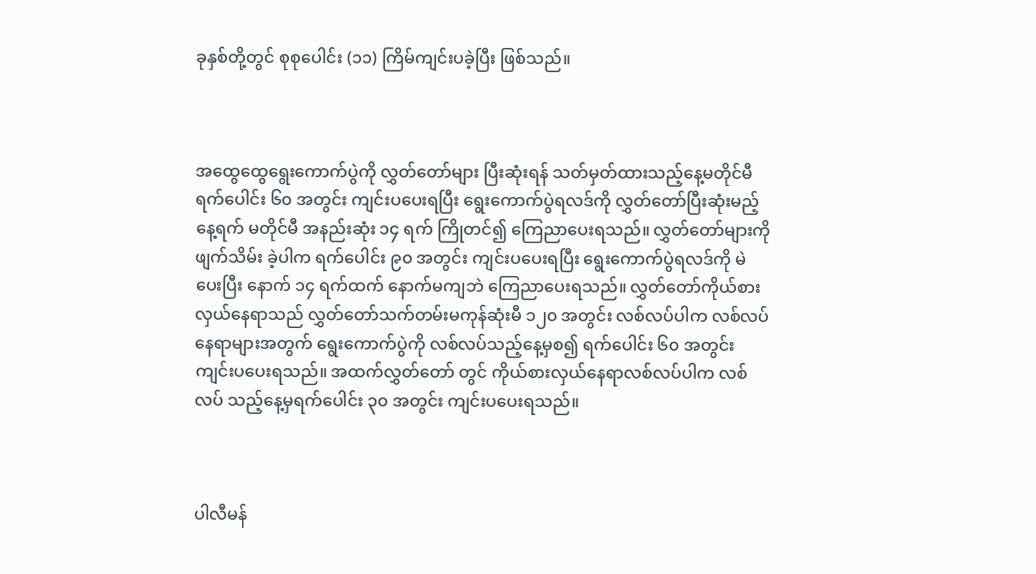ခုနှစ်တို့တွင် စုစုပေါင်း (၁၁) ကြိမ်ကျင်းပခဲ့ပြီး ဖြစ်သည်။



အထွေထွေရွေးကောက်ပွဲကို လွှတ်တော်များ ပြီးဆုံးရန် သတ်မှတ်ထားသည့်နေ့မတိုင်မီ ရက်ပေါင်း ၆၀ အတွင်း ကျင်းပပေးရပြီး ရွေးကောက်ပွဲရလဒ်ကို လွှတ်တော်ပြီးဆုံးမည့်နေ့ရက် မတိုင်မီ အနည်းဆုံး ၁၄ ရက် ကြိုတင်၍ ကြေညာပေးရသည်။ လွှတ်တော်များကို ဖျက်သိမ်း ခဲ့ပါက ရက်ပေါင်း ၉၀ အတွင်း ကျင်းပပေးရပြီး ရွေးကောက်ပွဲရလဒ်ကို မဲပေးပြီး နောက် ၁၄ ရက်ထက် နောက်မကျဘဲ ကြေညာပေးရသည်။ လွှတ်တော်ကိုယ်စားလှယ်နေရာသည် လွှတ်တော်သက်တမ်းမကုန်ဆုံးမီ ၁၂၀ အတွင်း လစ်လပ်ပါက လစ်လပ်နေရာများအတွက် ရွေးကောက်ပွဲကို လစ်လပ်သည့်နေ့မှစ၍ ရက်ပေါင်း ၆၀ အတွင်း ကျင်းပပေးရသည်။ အထက်လွှတ်တော် တွင် ကိုယ်စားလှယ်နေရာလစ်လပ်ပါက လစ်လပ် သည့်နေ့မှရက်ပေါင်း ၃၀ အတွင်း ကျင်းပပေးရသည်။



ပါလီမန်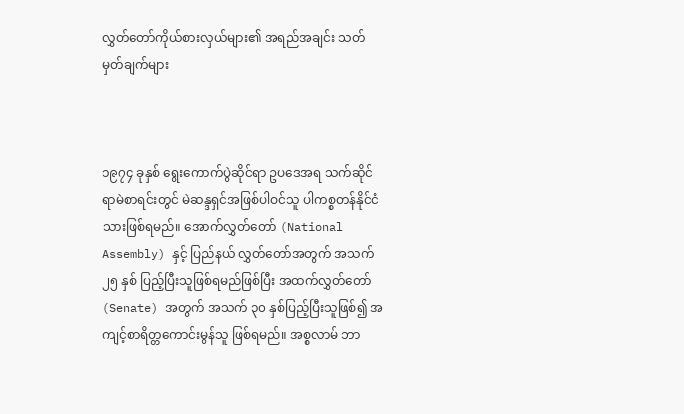လွှတ်တော်ကိုယ်စားလှယ်များ၏ အရည်အချင်း သတ်မှတ်ချက်များ



၁၉၇၄ ခုနှစ် ရွေးကောက်ပွဲဆိုင်ရာ ဥပဒေအရ သက်ဆိုင်ရာမဲစာရင်းတွင် မဲဆန္ဒရှင်အဖြစ်ပါဝင်သူ ပါကစ္စတန်နိုင်ငံသားဖြစ်ရမည်။ အောက်လွှတ်တော် (National Assembly) နှင့် ပြည်နယ် လွှတ်တော်အတွက် အသက် ၂၅ နှစ် ပြည့်ပြီးသူဖြစ်ရမည်ဖြစ်ပြီး အထက်လွှတ်တော် (Senate) အတွက် အသက် ၃၀ နှစ်ပြည့်ပြီးသူဖြစ်၍ အကျင့်စာရိတ္တကောင်းမွန်သူ ဖြစ်ရမည်။ အစ္စလာမ် ဘာ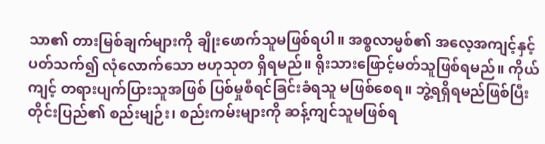သာ၏ တားမြစ်ချက်များကို ချိုးဖောက်သူမဖြစ်ရပါ။ အစ္စလာမ္မစ်၏ အလေ့အကျင့်နှင့် ပတ်သက်၍ လုံလောက်သော ဗဟုသုတ ရှိရမည်။ ရိုးသားဖြောင့်မတ်သူဖြစ်ရမည်။ ကိုယ်ကျင့် တရားပျက်ပြားသူအဖြစ် ပြစ်မှုစီရင်ခြင်းခံရသူ မဖြစ်စေရ။ ဘွဲ့ရရှိရမည်ဖြစ်ပြီး တိုင်းပြည်၏ စည်းမျဉ်း၊ စည်းကမ်းများကို ဆန့်ကျင်သူမဖြစ်ရ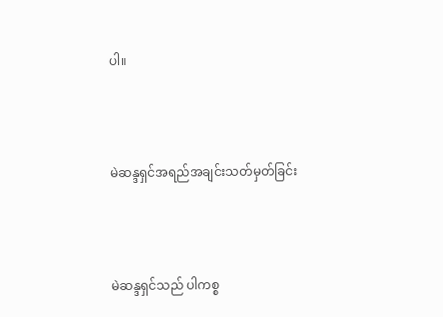ပါ။



မဲဆန္ဒရှင်အရည်အချင်းသတ်မှတ်ခြင်း



မဲဆန္ဒရှင်သည် ပါကစ္စ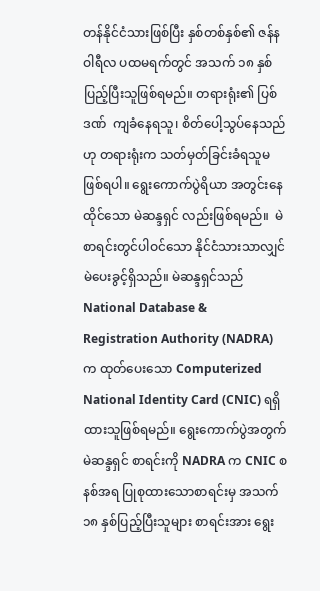တန်နိုင်ငံသားဖြစ်ပြီး နှစ်တစ်နှစ်၏ ဇန်နဝါရီလ ပထမရက်တွင် အသက် ၁၈ နှစ်ပြည့်ပြီးသူဖြစ်ရမည်။ တရားရုံး၏ ပြစ်ဒဏ်  ကျခံနေရသူ၊ စိတ်ပေါ့သွပ်နေသည်ဟု တရားရုံးက သတ်မှတ်ခြင်းခံရသူမဖြစ်ရပါ။ ရွေးကောက်ပွဲရိယာ အတွင်းနေထိုင်သော မဲဆန္ဒရှင် လည်းဖြစ်ရမည်။  မဲစာရင်းတွင်ပါဝင်သော နိုင်ငံသားသာလျှင် မဲပေးခွင့်ရှိသည်။ မဲဆန္ဒရှင်သည် National Database &  Registration Authority (NADRA) က ထုတ်ပေးသော Computerized National Identity Card (CNIC) ရရှိထားသူဖြစ်ရမည်။ ရွေးကောက်ပွဲအတွက် မဲဆန္ဒရှင် စာရင်းကို NADRA က CNIC စနစ်အရ ပြုစုထားသောစာရင်းမှ အသက် ၁၈ နှစ်ပြည့်ပြီးသူများ စာရင်းအား ရွေး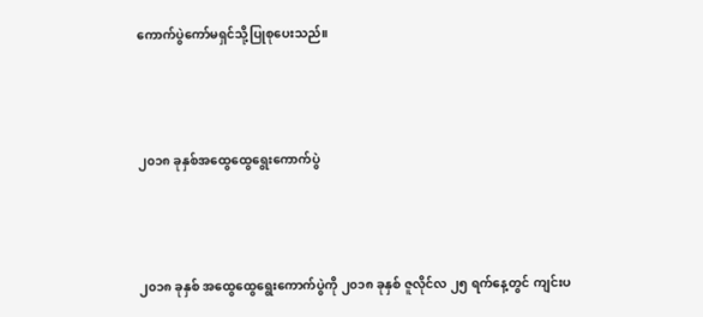ကောက်ပွဲကော်မရှင်သို့ပြုစုပေးသည်။



၂၀၁၈ ခုနှစ်အထွေထွေရွေးကောက်ပွဲ



၂၀၁၈ ခုနှစ် အထွေထွေရွေးကောက်ပွဲကို ၂၀၁၈ ခုနှစ် ဇူလိုင်လ ၂၅ ရက်နေ့တွင် ကျင်းပ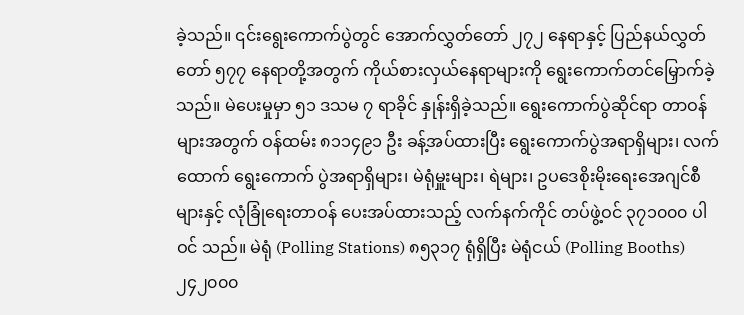ခဲ့သည်။ ၎င်းရွေးကောက်ပွဲတွင် အောက်လွှတ်တော် ၂၇၂ နေရာနှင့် ပြည်နယ်လွှတ်တော် ၅၇၇ နေရာတို့အတွက် ကိုယ်စားလှယ်နေရာများကို ရွေးကောက်တင်မြှောက်ခဲ့သည်။ မဲပေးမှုမှာ ၅၁ ဒသမ ၇ ရာခိုင် နှုန်းရှိခဲ့သည်။ ရွေးကောက်ပွဲဆိုင်ရာ တာဝန်များအတွက် ဝန်ထမ်း ၈၁၁၄၉၁ ဦး ခန့်အပ်ထားပြီး ရွေးကောက်ပွဲအရာရှိများ၊ လက်ထောက် ရွေးကောက် ပွဲအရာရှိများ၊ မဲရုံမှူးများ၊ ရဲများ၊ ဥပဒေစိုးမိုးရေးအေဂျင်စီများနှင့် လုံခြုံရေးတာဝန် ပေးအပ်ထားသည့် လက်နက်ကိုင် တပ်ဖွဲ့ဝင် ၃၇၁၀၀၀ ပါဝင် သည်။ မဲရုံ (Polling Stations) ၈၅၃၁၇ ရုံရှိပြီး မဲရုံငယ် (Polling Booths) ၂၄၂၀၀၀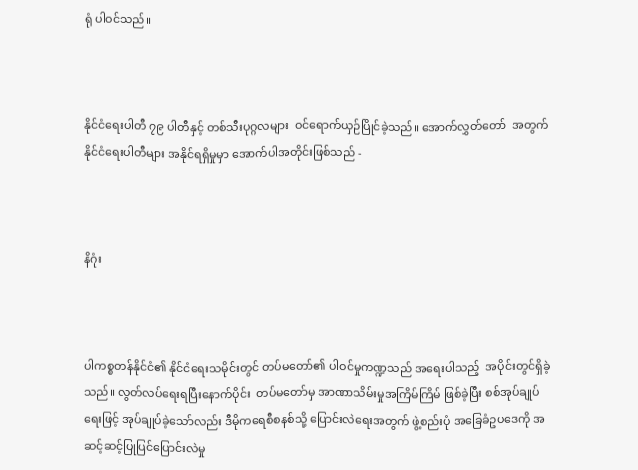ရုံ ပါဝင်သည်။



နိုင်ငံရေးပါတီ ၇၉ ပါတီနှင့် တစ်သီးပုဂ္ဂလများ  ဝင်ရောက်ယှဉ်ပြိုင်ခဲ့သည်။ အောက်လွှတ်တော်  အတွက် နိုင်ငံရေးပါတီများ အနိုင်ရရှိမှုမှာ အောက်ပါအတိုင်းဖြစ်သည် -



နိဂုံး



ပါကစ္စတန်နိုင်ငံ၏ နိုင်ငံရေးသမိုင်းတွင် တပ်မတော်၏ ပါဝင်မှုကဏ္ဍသည် အရေးပါသည့်  အပိုင်းတွင်ရှိခဲ့သည်။ လွတ်လပ်ရေးရပြီးနောက်ပိုင်း  တပ်မတော်မှ အာဏာသိမ်းမှုအကြိမ်ကြိမ် ဖြစ်ခဲ့ပြီး စစ်အုပ်ချုပ်ရေးဖြင့် အုပ်ချုပ်ခဲ့သော်လည်း ဒီမိုကရေစီစနစ်သို့ ပြောင်းလဲရေးအတွက် ဖွဲ့စည်းပုံ အခြေခံဥပဒေကို အဆင့်ဆင့်ပြုပြင်ပြောင်းလဲမှု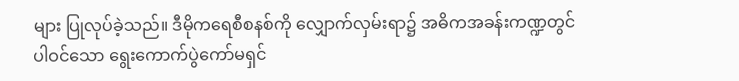များ ပြုလုပ်ခဲ့သည်။ ဒီမိုကရေစီစနစ်ကို လျှောက်လှမ်းရာ၌ အဓိကအခန်းကဏ္ဍတွင် ပါဝင်သော ရွေးကောက်ပွဲကော်မရှင်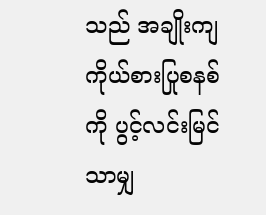သည် အချိုးကျ ကိုယ်စားပြုစနစ်ကို ပွင့်လင်းမြင်သာမျှ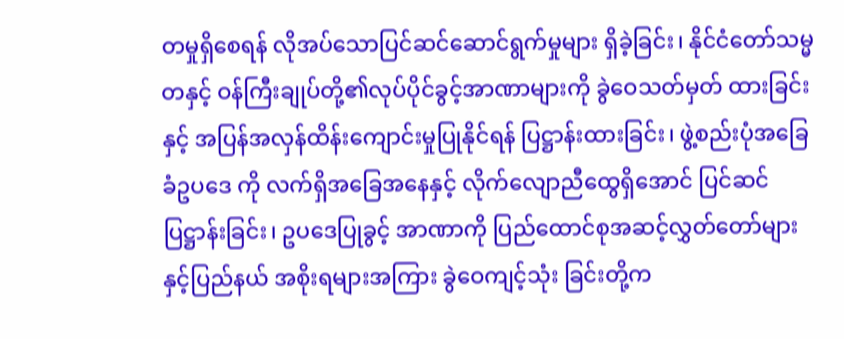တမှုရှိစေရန် လိုအပ်သောပြင်ဆင်ဆောင်ရွက်မှုများ ရှိခဲ့ခြင်း၊ နိုင်ငံတော်သမ္မတနှင့် ဝန်ကြီးချုပ်တို့၏လုပ်ပိုင်ခွင့်အာဏာများကို ခွဲဝေသတ်မှတ် ထားခြင်းနှင့် အပြန်အလှန်ထိန်းကျောင်းမှုပြုနိုင်ရန် ပြဋ္ဌာန်းထားခြင်း၊ ဖွဲ့စည်းပုံအခြေခံဥပဒေ ကို လက်ရှိအခြေအနေနှင့် လိုက်လျောညီထွေရှိအောင် ပြင်ဆင်ပြဋ္ဌာန်းခြင်း၊ ဥပဒေပြုခွင့် အာဏာကို ပြည်ထောင်စုအဆင့်လွှတ်တော်များနှင့်ပြည်နယ် အစိုးရများအကြား ခွဲဝေကျင့်သုံး ခြင်းတို့က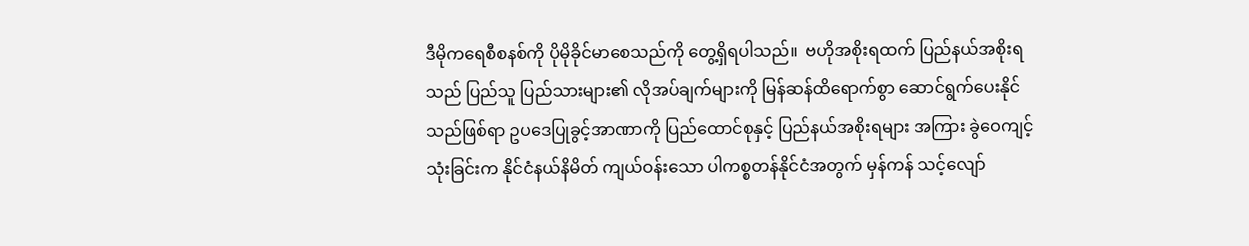ဒီမိုကရေစီစနစ်ကို ပိုမိုခိုင်မာစေသည်ကို တွေ့ရှိရပါသည်။  ဗဟိုအစိုးရထက် ပြည်နယ်အစိုးရသည် ပြည်သူ ပြည်သားများ၏ လိုအပ်ချက်များကို မြန်ဆန်ထိရောက်စွာ ဆောင်ရွက်ပေးနိုင်သည်ဖြစ်ရာ ဥပဒေပြုခွင့်အာဏာကို ပြည်ထောင်စုနှင့် ပြည်နယ်အစိုးရများ အကြား ခွဲဝေကျင့်သုံးခြင်းက နိုင်ငံနယ်နိမိတ် ကျယ်ဝန်းသော ပါကစ္စတန်နိုင်ငံအတွက် မှန်ကန် သင့်လျော်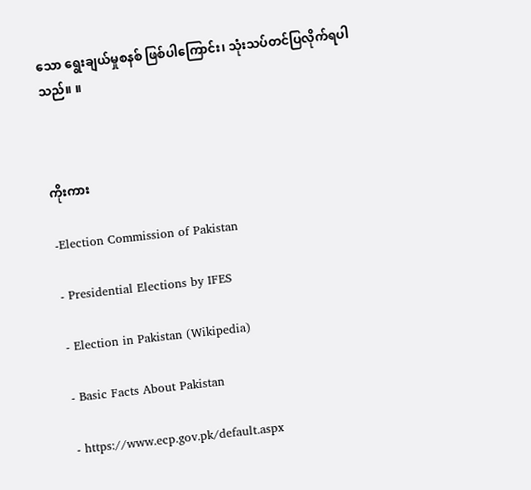သော ရွေးချယ်မှုစနစ် ဖြစ်ပါကြောင်း၊ သုံးသပ်တင်ပြလိုက်ရပါသည်။ ။



ကိုးကား

-Election Commission of Pakistan

- Presidential Elections by IFES

- Election in Pakistan (Wikipedia)

- Basic Facts About Pakistan

- https://www.ecp.gov.pk/default.aspx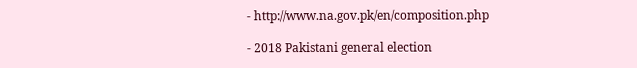- http://www.na.gov.pk/en/composition.php

- 2018 Pakistani general election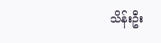သိန်းဦး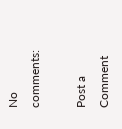No comments:

Post a Comment